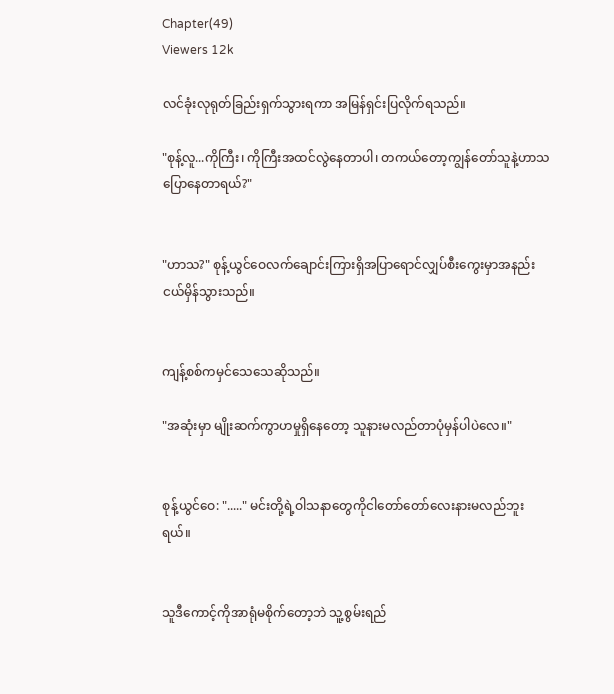Chapter(49)
Viewers 12k

လင်ခုံးလုရုတ်ခြည်းရှက်သွားရကာ အမြန်ရှင်းပြလိုက်ရသည်။

"စုန့်လူ...ကိုကြီး၊ ကိုကြီးအထင်လွဲနေတာပါ၊ တကယ်တော့ကျွန်တော်သူနဲ့ဟာသပြောနေတာရယ်?"


"ဟာသ?" စုန့်ယွင်ဝေလက်ချောင်းကြားရှိအပြာရောင်လျှပ်စီးကွေးမှာအနည်းငယ်မှိန်သွားသည်။


ကျန့်စစ်ကမှင်သေသေဆိုသည်။

"အဆုံးမှာ မျိုးဆက်ကွာဟမှုရှိနေတော့ သူနားမလည်တာပုံမှန်ပါပဲလေ။"


စုန့်ယွင်ဝေ: "....." မင်းတို့ရဲ့ဝါသနာတွေကိုငါတော်တော်လေးနားမလည်ဘူးရယ်။


သူဒီကောင့်ကိုအာရုံမစိုက်တော့ဘဲ သူ့စွမ်းရည်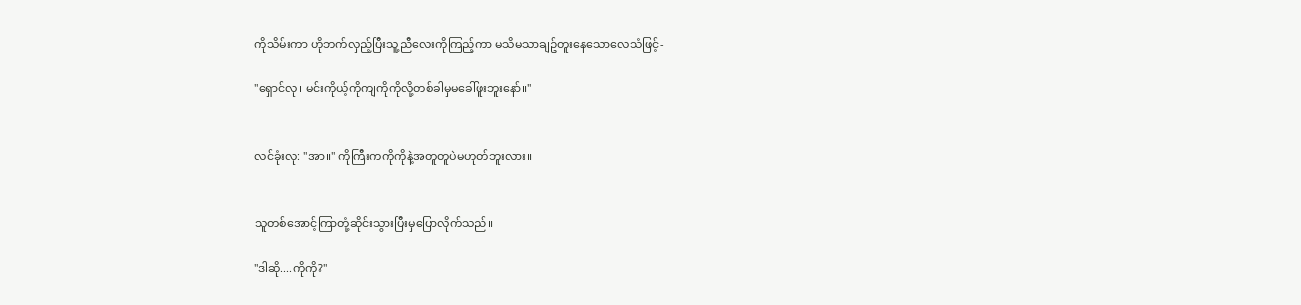ကိုသိမ်းကာ ဟိုဘက်လှည့်ပြီးသူ့ညီလေးကိုကြည့်ကာ မသိမသာချဥ်တူးနေသောလေသံဖြင့်-

"ရှောင်လု၊ မင်းကိုယ့်ကိုကျကိုကိုလို့တစ်ခါမှမခေါ်ဖူးဘူးနော်။"


လင်ခုံးလု: "အာ။" ကိုကြီးကကိုကိုနဲ့အတူတူပဲမဟုတ်ဘူးလား။


သူတစ်အောင့်ကြာတုံ့ဆိုင်းသွားပြီးမှပြောလိုက်သည်။

"ဒါဆို....ကိုကို?"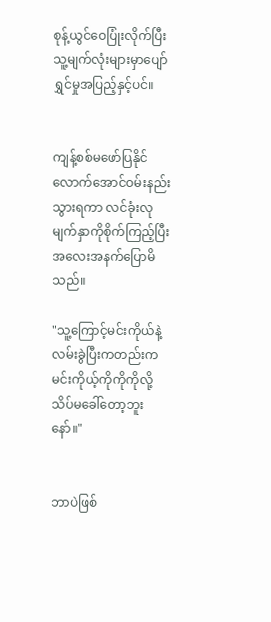စုန့်ယွင်ဝေပြုံးလိုက်ပြီး သူ့မျက်လုံးများမှာပျော်ရွှင်မှုအပြည့်နှင့်ပင်။


ကျန့်စစ်မဖော်ပြနိုင်လောက်အောင်ဝမ်းနည်းသွားရကာ လင်ခုံးလုမျက်နှာကိုစိုက်ကြည့်ပြီး အလေးအနက်ပြောမိသည်။

"သူ့ကြောင့်မင်းကိုယ်နဲ့လမ်းခွဲပြီးကတည်းက မင်းကိုယ့်ကိုကိုကိုလို့သိပ်မခေါ်တော့ဘူးနော်။"


ဘာပဲဖြစ်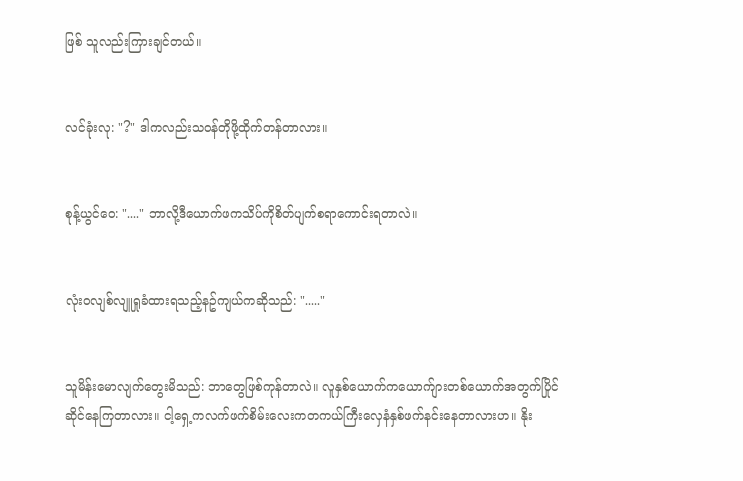ဖြစ် သူလည်းကြားချင်တယ်။


လင်ခုံးလု: "?" ဒါကလည်းသဝန်တိုဖို့ထိုက်တန်တာလား။


စုန့်ယွင်ဝေ: "...." ဘာလို့ဒီယောက်ဖကသိပ်ကိုစိတ်ပျက်စရာကောင်းရတာလဲ။


လုံးဝလျစ်လျူရှုခံထားရသည့်နဥ်ကျယ်ကဆိုသည်: "....."


သူမိန်းမောလျက်တွေးမိသည်: ဘာတွေဖြစ်ကုန်တာလဲ။ လူနှစ်ယောက်ကယောက်ျားတစ်ယောက်အတွက်ပြိုင်ဆိုင်နေကြတာလား။ ငါ့ရှေ့ကလက်ဖက်စိမ်းလေးကတကယ်ကြီးလှေနံနှစ်ဖက်နင်းနေတာလားဟ။ နိုး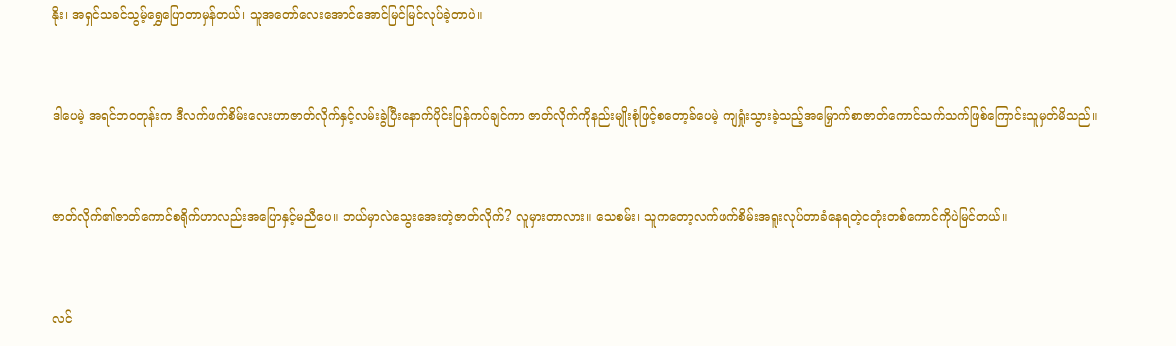နိုး၊ အရှင်သခင်သွမ့်ရွှေပြောတာမှန်တယ်၊ သူအတော်လေးအောင်အောင်မြင်မြင်လုပ်ခဲ့တာပဲ။


ဒါပေမဲ့ အရင်ဘဝတုန်းက ဒီလက်ဖက်စိမ်းလေးဟာဇာတ်လိုက်နှင့်လမ်းခွဲပြီးနောက်ပိုင်းပြန်ကပ်ချင်ကာ ဇာတ်လိုက်ကိုနည်းမျိုးစုံဖြင့်စတော့ခ်ပေမဲ့ ကျရှုံးသွားခဲ့သည့်အမြှောက်စာဇာတ်ကောင်သက်သက်ဖြစ်ကြောင်းသူမှတ်မိသည်။


ဇာတ်လိုက်၏ဇာတ်ကောင်စရိုက်ဟာလည်းအပြောနှင့်မညီပေ။ ဘယ်မှာလဲသွေးအေးတဲ့ဇာတ်လိုက်? လူမှားတာလား။ သေစမ်း၊ သူကတော့လက်ဖက်စိမ်းအရူးလုပ်တာခံနေရတဲ့ငတုံးတစ်ကောင်ကိုပဲမြင်တယ်။


လင်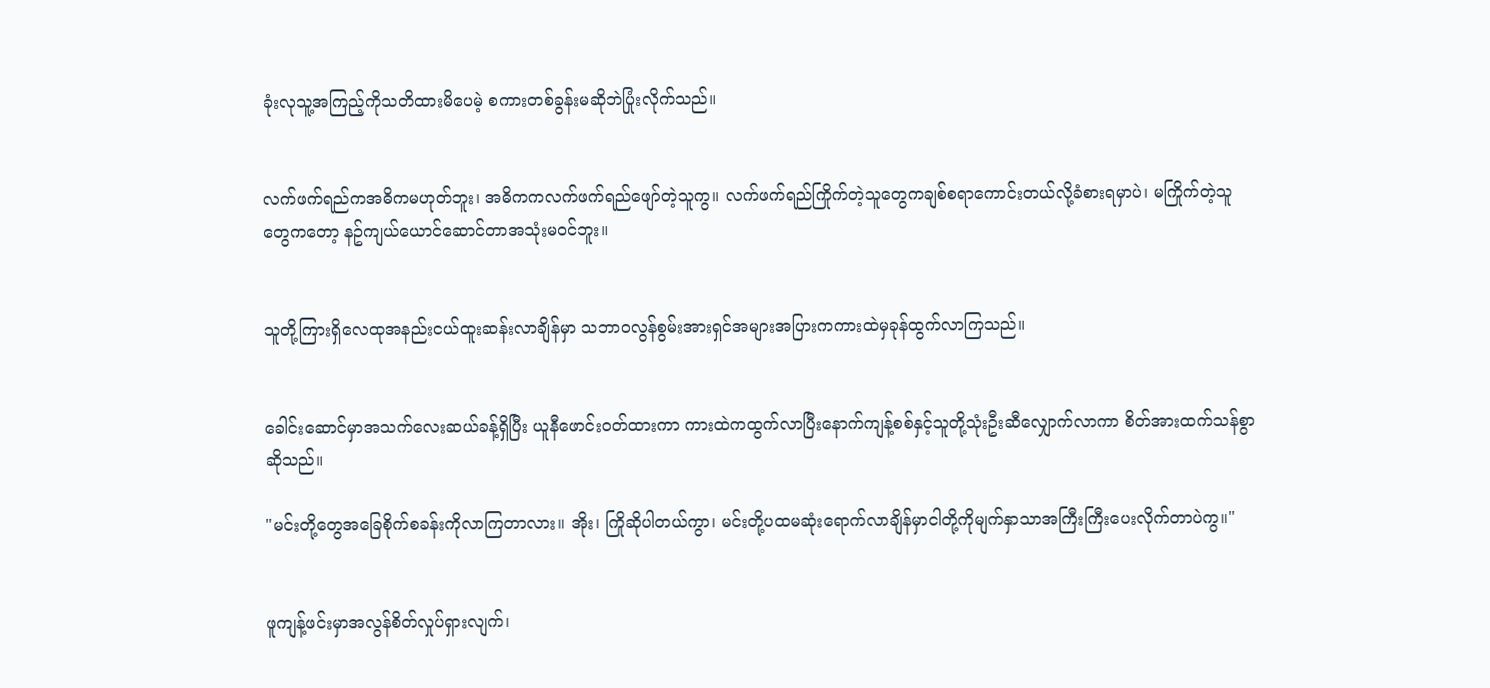ခုံးလုသူ့အကြည့်ကိုသတိထားမိပေမဲ့ စကားတစ်ခွန်းမဆိုဘဲပြုံးလိုက်သည်။


လက်ဖက်ရည်ကအဓိကမဟုတ်ဘူး၊ အဓိကကလက်ဖက်ရည်ဖျော်တဲ့သူကွ။ လက်ဖက်ရည်ကြိုက်တဲ့သူတွေကချစ်စရာကောင်းတယ်လို့ခံစားရမှာပဲ၊ မကြိုက်တဲ့သူတွေကတော့ နဥ်ကျယ်ယောင်ဆောင်တာအသုံးမဝင်ဘူး။


သူတို့ကြားရှိလေထုအနည်းငယ်ထူးဆန်းလာချိန်မှာ သဘာဝလွန်စွမ်းအားရှင်အများအပြားကကားထဲမှခုန်ထွက်လာကြသည်။


ခေါင်းဆောင်မှာအသက်လေးဆယ်ခန့်ရှိပြီး ယူနီဖောင်းဝတ်ထားကာ ကားထဲကထွက်လာပြီးနောက်ကျန့်စစ်နှင့်သူတို့သုံးဦးဆီလျှောက်လာကာ စိတ်အားထက်သန်စွာဆိုသည်။

"မင်းတို့တွေအခြေစိုက်စခန်းကိုလာကြတာလား။ အိုး၊ ကြိုဆိုပါတယ်ကွာ၊ မင်းတို့ပထမဆုံးရောက်လာချိန်မှာငါတို့ကိုမျက်နှာသာအကြီးကြီးပေးလိုက်တာပဲကွ။"


ဖူကျန့်ဖင်းမှာအလွန်စိတ်လှုပ်ရှားလျက်၊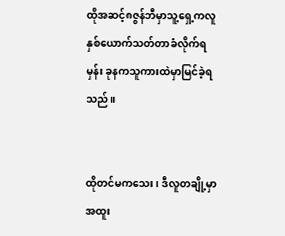ထိုအဆင့်၈ဇွန်ဘီမှာသူ့ရှေ့ကလူနှစ်ယောက်သတ်တာခံလိုက်ရမှန်း ခုနကသူကားထဲမှာမြင်ခဲ့ရသည်။


ထိုတင်မကသေး၊ ဒီလူတချို့မှာအထူး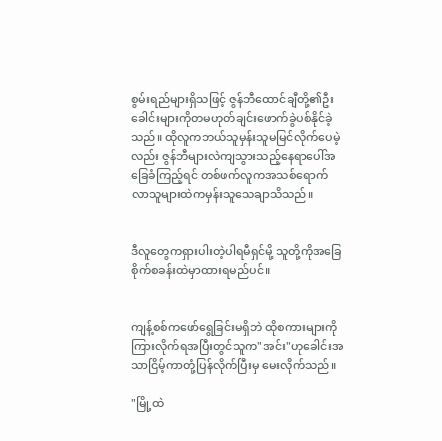စွမ်းရည်များရှိသဖြင့် ဇွန်ဘီထောင်ချီတို့၏ဦးခေါင်းများကိုတမဟုတ်ချင်းဖောက်ခွဲပစ်နိုင်ခဲ့သည်။ ထိုလူကဘယ်သူမှန်းသူမမြင်လိုက်ပေမဲ့လည်း ဇွန်ဘီများလဲကျသွားသည့်နေရာပေါ်အခြေခံကြည့်ရင် တစ်ဖက်လူကအသစ်ရောက်လာသူများထဲကမှန်းသူသေချာသိသည်။


ဒီလူတွေကရှားပါးတဲ့ပါရမီရှင်မို့ သူတို့ကိုအခြေစိုက်စခန်းထဲမှာထားရမည်ပင်။


ကျန့်စစ်ကဖော်ရွေခြင်းမရှိဘဲ ထိုစကားများကိုကြားလိုက်ရအပြီးတွင်သူက"အင်း"ဟုခေါင်းအသာငြိမ့်ကာတုံ့ပြန်လိုက်ပြီးမှ မေးလိုက်သည်။

"မြို့ထဲ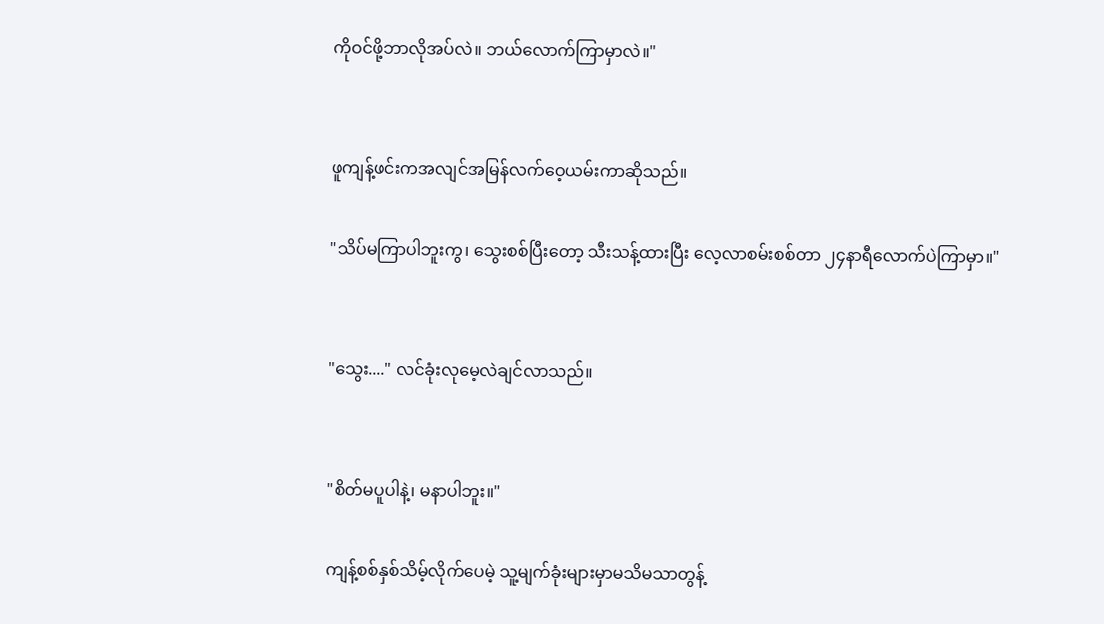ကိုဝင်ဖို့ဘာလိုအပ်လဲ။ ဘယ်လောက်ကြာမှာလဲ။"


ဖူကျန့်ဖင်းကအလျင်အမြန်လက်ဝေ့ယမ်းကာဆိုသည်။

"သိပ်မကြာပါဘူးကွ၊ သွေးစစ်ပြီးတော့ သီးသန့်ထားပြီး လေ့လာစမ်းစစ်တာ ၂၄နာရီလောက်ပဲကြာမှာ။"


"သွေး...." လင်ခုံးလုမေ့လဲချင်လာသည်။


"စိတ်မပူပါနဲ့၊ မနာပါဘူး။"

ကျန့်စစ်နှစ်သိမ့်လိုက်ပေမဲ့ သူ့မျက်ခုံးများမှာမသိမသာတွန့်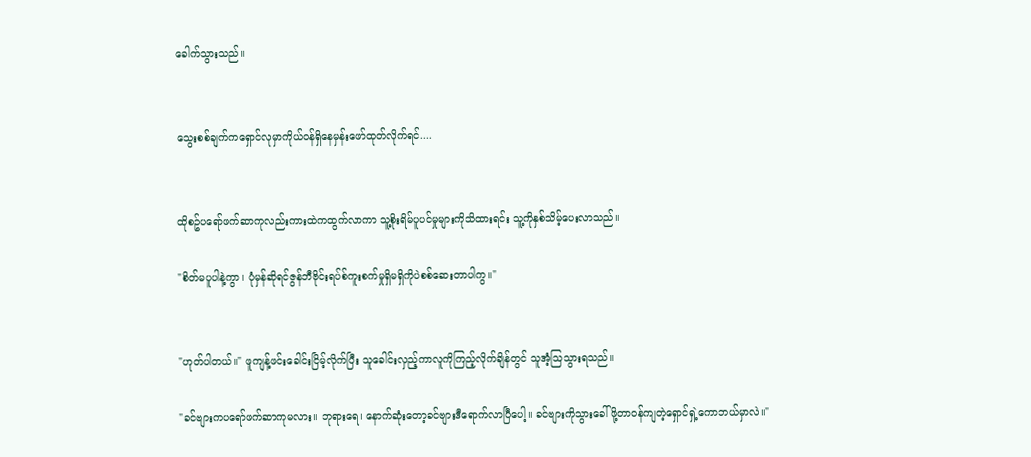ခေါက်သွားသည်။


သွေးစစ်ချက်ကရှောင်လုမှာကိုယ်ဝန်ရှိနေမှန်းဖော်ထုတ်လိုက်ရင်....


ထိုစဥ်ပရော်ဖက်ဆာကုလည်းကားထဲကထွက်လာကာ သူ့စိုးရိမ်ပူပင်မှုများကိုသိထားရင်း သူ့ကိုနှစ်သိမ့်ပေးလာသည်။

"စိတ်မပူပါနဲ့ကွာ၊ ပုံမှန်ဆိုရင်ဇွန်ဘီဗိုင်းရပ်စ်ကူးစက်မှုရှိမရှိကိုပဲစစ်ဆေးတာပါကွ။"


"ဟုတ်ပါတယ်။" ဖူကျန့်ဖင်းခေါင်းငြိမ့်လိုက်ပြီး သူခေါင်းလှည့်ကာလူကိုကြည့်လိုက်ချိန်တွင် သူအံ့သြသွားရသည်။

"ခင်ဗျားကပရော်ဖက်ဆာကုမလား။ ဘုရားရေ၊ နောက်ဆုံးတော့ခင်ဗျားဒီရောက်လာပြီပေါ့။ ခင်ဗျားကိုသွားခေါ်ဖို့တာဝန်ကျတဲ့ရှောင်ရှဲ့ကောဘယ်မှာလဲ။"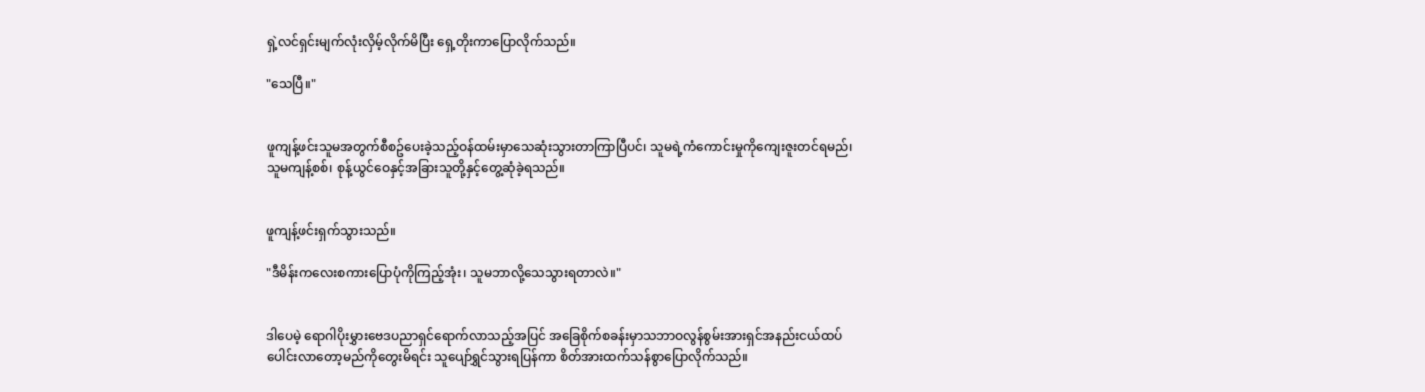ရှဲ့လင်ရှင်းမျက်လုံးလှိမ့်လိုက်မိပြီး ရှေ့တိုးကာပြောလိုက်သည်။

"သေပြီ။"


ဖူကျန့်ဖင်းသူမအတွက်စီစဥ်ပေးခဲ့သည့်ဝန်ထမ်းမှာသေဆုံးသွားတာကြာပြီပင်၊ သူမရဲ့ကံကောင်းမှုကိုကျေးဇူးတင်ရမည်၊ သူမကျန့်စစ်၊ စုန့်ယွင်ဝေနှင့်အခြားသူတို့နှင့်တွေ့ဆုံခဲ့ရသည်။


ဖူကျန့်ဖင်းရှက်သွားသည်။

"ဒီမိန်းကလေးစကားပြောပုံကိုကြည့်အုံး၊ သူမဘာလို့သေသွားရတာလဲ။"


ဒါပေမဲ့ ရောဂါပိုးမွှားဗေဒပညာရှင်ရောက်လာသည့်အပြင် အခြေစိုက်စခန်းမှာသဘာဝလွန်စွမ်းအားရှင်အနည်းငယ်ထပ်ပေါင်းလာတော့မည်ကိုတွေးမိရင်း သူပျော်ရွှင်သွားရပြန်ကာ စိတ်အားထက်သန်စွာပြောလိုက်သည်။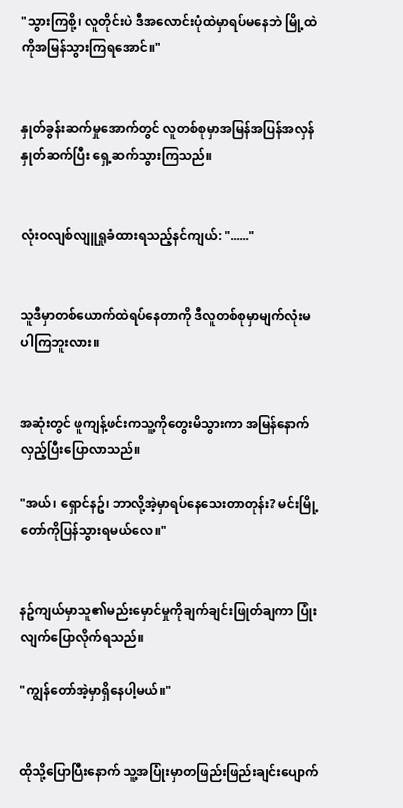"သွားကြစို့၊ လူတိုင်းပဲ ဒီအလောင်းပုံထဲမှာရပ်မနေဘဲ မြို့ထဲကိုအမြန်သွားကြရအောင်။"


နှုတ်ခွန်းဆက်မှုအောက်တွင် လူတစ်စုမှာအမြန်အပြန်အလှန်နှုတ်ဆက်ပြီး ရှေ့ဆက်သွားကြသည်။


လုံးဝလျစ်လျူရှုခံထားရသည့်နင်ကျယ်: "......"


သူဒီမှာတစ်ယောက်ထဲရပ်နေတာကို ဒီလူတစ်စုမှာမျက်လုံးမပါကြဘူးလား။


အဆုံးတွင် ဖူကျန့်ဖင်းကသူ့ကိုတွေးမိသွားကာ အမြန်နောက်လှည့်ပြီးပြောလာသည်။

"အယ်၊ ရှောင်နဥ်၊ ဘာလို့အဲ့မှာရပ်နေသေးတာတုန်း? မင်းမြို့တော်ကိုပြန်သွားရမယ်လေ။"


နဥ်ကျယ်မှာသူ၏မည်းမှောင်မှုကိုချက်ချင်းဖြုတ်ချကာ ပြုံးလျက်ပြောလိုက်ရသည်။

"ကျွန်တော်အဲ့မှာရှိနေပါ့မယ်။"


ထိုသို့ပြောပြီးနောက် သူ့အပြုံးမှာတဖြည်းဖြည်းချင်းပျောက်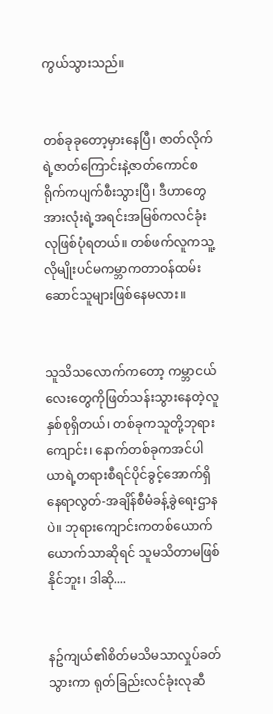ကွယ်သွားသည်။


တစ်ခုခုတော့မှားနေပြီ၊ ဇာတ်လိုက်ရဲ့ဇာတ်ကြောင်းနဲ့ဇာတ်ကောင်စရိုက်ကပျက်စီးသွားပြီ၊ ဒီဟာတွေအားလုံးရဲ့အရင်းအမြစ်ကလင်ခုံးလုဖြစ်ပုံရတယ်။ တစ်ဖက်လူကသူ့လိုမျိုးပင်မကမ္ဘာကတာဝန်ထမ်းဆောင်သူများဖြစ်နေမလား။


သူသိသလောက်ကတော့ ကမ္ဘာငယ်လေးတွေကိုဖြတ်သန်းသွားနေတဲ့လူနှစ်စုရှိတယ်၊ တစ်ခုကသူတို့ဘုရားကျောင်း၊ နောက်တစ်ခုကအင်ပါယာရဲ့တရားစီရင်ပိုင်ခွင့်အောက်ရှိနေရာလွတ်-အချိန်စီမံခန့်ခွဲရေးဌာနပဲ။ ဘုရားကျောင်းကတစ်ယောက်ယောက်သာဆိုရင် သူမသိတာမဖြစ်နိုင်ဘူး၊ ဒါဆို....


နဥ်ကျယ်၏စိတ်မသိမသာလှုပ်ခတ်သွားကာ ရုတ်ခြည်းလင်ခုံးလုဆီ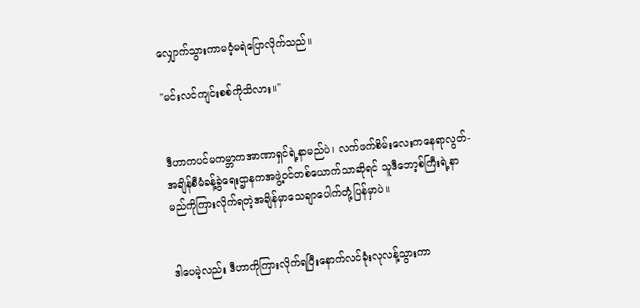လျှောက်သွားကာမဝံ့မရဲပြောလိုက်သည်။

"မင်းလင်ကျင်းစစ်ကိုသိလား။"


ဒီဟာကပင်မကမ္ဘာကအာဏာရှင်ရဲ့နာမည်ပဲ၊ လက်ဖက်စိမ်းလေးကနေရာလွတ်-အချိန်စီမံခန့်ခွဲရေးဌာနကအဖွဲ့ဝင်တစ်ယောက်သာဆိုရင် သူဒီဘော့စ်ကြီးရဲ့နာမည်ကိုကြားလိုက်ရတဲ့အချိန်မှာသေချာပေါက်တုံ့ပြန်မှာပဲ။


ဒါပေမဲ့လည်း ဒီဟာကိုကြားလိုက်ရပြီးနောက်လင်ခုံးလုလန့်သွားကာ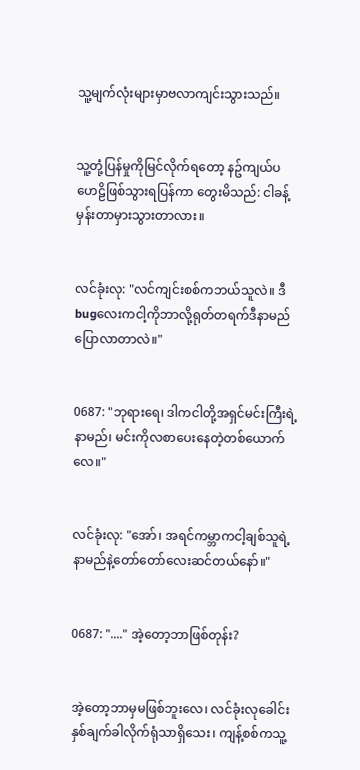သူ့မျက်လုံးများမှာဗလာကျင်းသွားသည်။


သူ့တုံ့ပြန်မှုကိုမြင်လိုက်ရတော့ နဥ်ကျယ်ပဟေဠိဖြစ်သွားရပြန်ကာ တွေးမိသည်: ငါခန့်မှန်းတာမှားသွားတာလား။


လင်ခုံးလု: "လင်ကျင်းစစ်ကဘယ်သူလဲ။ ဒီbugလေးကငါ့ကိုဘာလို့ရုတ်တရက်ဒီနာမည်ပြောလာတာလဲ။"


0687: "ဘုရားရေ၊ ဒါကငါတို့အရှင်မင်းကြီးရဲ့နာမည်၊ မင်းကိုလစာပေးနေတဲ့တစ်ယောက်လေ။"


လင်ခုံးလု: "အော်၊ အရင်ကမ္ဘာကငါ့ချစ်သူရဲ့နာမည်နဲ့တော်တော်လေးဆင်တယ်နော်။"


0687: "...." အဲ့တော့ဘာဖြစ်တုန်း?


အဲ့တော့ဘာမှမဖြစ်ဘူးလေ၊ လင်ခုံးလုခေါင်းနှစ်ချက်ခါလိုက်ရုံသာရှိသေး၊ ကျန့်စစ်ကသူ့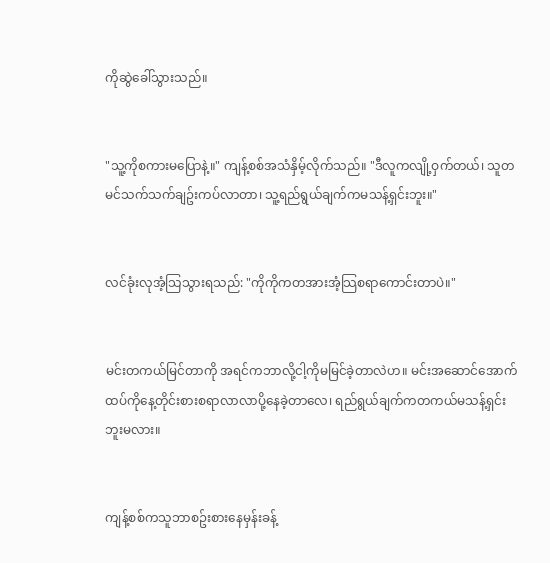ကိုဆွဲခေါ်သွားသည်။


"သူ့ကိုစကားမပြောနဲ့။" ကျန့်စစ်အသံနှိမ့်လိုက်သည်။ "ဒီလူကလျို့ဝှက်တယ်၊ သူတမင်သက်သက်ချဥ်းကပ်လာတာ၊ သူ့ရည်ရွယ်ချက်ကမသန့်ရှင်းဘူး။"


လင်ခုံးလုအံ့သြသွားရသည်: "ကိုကိုကတအားအံ့သြစရာကောင်းတာပဲ။"


မင်းတကယ်မြင်တာကို အရင်ကဘာလို့ငါ့ကိုမမြင်ခဲ့တာလဲဟ။ မင်းအဆောင်အောက်ထပ်ကိုနေ့တိုင်းစားစရာလာလာပို့နေခဲ့တာလေ၊ ရည်ရွယ်ချက်ကတကယ်မသန့်ရှင်းဘူးမလား။


ကျန့်စစ်ကသူဘာစဥ်းစားနေမှန်းခန့်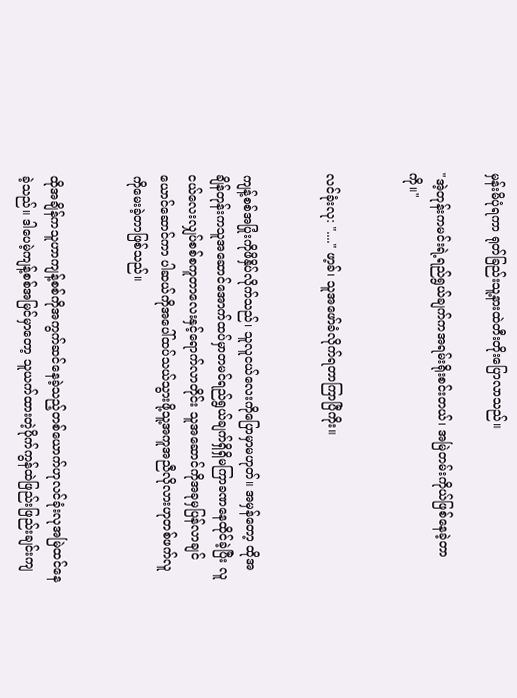မှန်းမိပုံရကာ ရုတ်ခြည်းသူ့နားထဲတီးတိုးပြောလာသည်။

"အဲ့တုန်းကမင်းရဲ့ရည်ရွယ်ချက်ကအရမ်းရိုးစင်းတယ်၊ အမြဲတမ်းကိုယ်ဖြစ်နေခဲ့တာကို။"


လင်ခုံးလု: "...." ဖာ့ခ်၊ သူအဖော်ခံလိုက်ရတာကြာပြီကိုး။


ကျန့်စစ်အပြုံးကိုဖိနှိပ်လိုက်သည်၊ သူလူငယ်လေးကိုပြောမှာမဟုတ်။ အမှန်တော့ ထိုအချိန်တုန်းကသူအဆောင်အောက်ထပ်မှာတမင်ရည်ရွယ်ချက်ရှိရှိမကြာခဏနေထိုင်ခဲ့ပြီး လူငယ်လေးလျှပ်စစ်စကူတာလေးနှင့်ရောက်လာတိုင်း သူအဆောင်ကိုအခုမှပြန်လာချင်ယောင်ဆောင်ကာ ပါဆယ်ကိုအပေါ်ထပ်သယ်သွားဖို့သူ့အကူအညီလိုလားဟုတစ်ဖက်လူကိုမေးခဲ့တာဖြစ်သည်။


ထိုအချိန်ကသူဟာကျန့်စစ်ကိုအကွက်ဆင်နေခဲ့သည့်တစ်ယောက်ဟုလင်ခုံးလုအမြဲထင်နေခဲ့သည်။ ဒါပေမဲ့ကျန့်စစ်အမြင်မှာတော့ သူယက်ထားတဲ့ပိုက်ကွန်ထဲဖြည်းဖြည်းချင်းကျ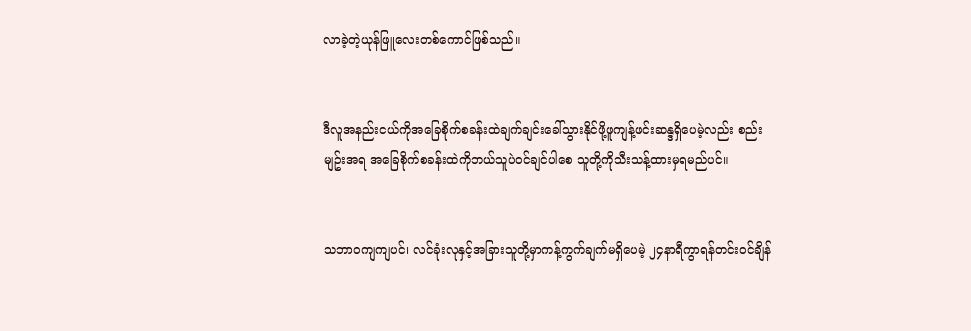လာခဲ့တဲ့ယုန်ဖြူလေးတစ်ကောင်ဖြစ်သည်။


ဒီလူအနည်းငယ်ကိုအခြေစိုက်စခန်းထဲချက်ချင်းခေါ်သွားနိုင်ဖို့ဖူကျန့်ဖင်းဆန္ဒရှိပေမဲ့လည်း စည်းမျဥ်းအရ အခြေစိုက်စခန်းထဲကိုဘယ်သူပဲဝင်ချင်ပါစေ သူတို့ကိုသီးသန့်ထားမှရမည်ပင်။


သဘာဝကျကျပင်၊ လင်ခုံးလုနှင့်အခြားသူတို့မှာကန့်ကွက်ချက်မရှိပေမဲ့ ၂၄နာရီကွာရန်တင်းဝင်ချိန်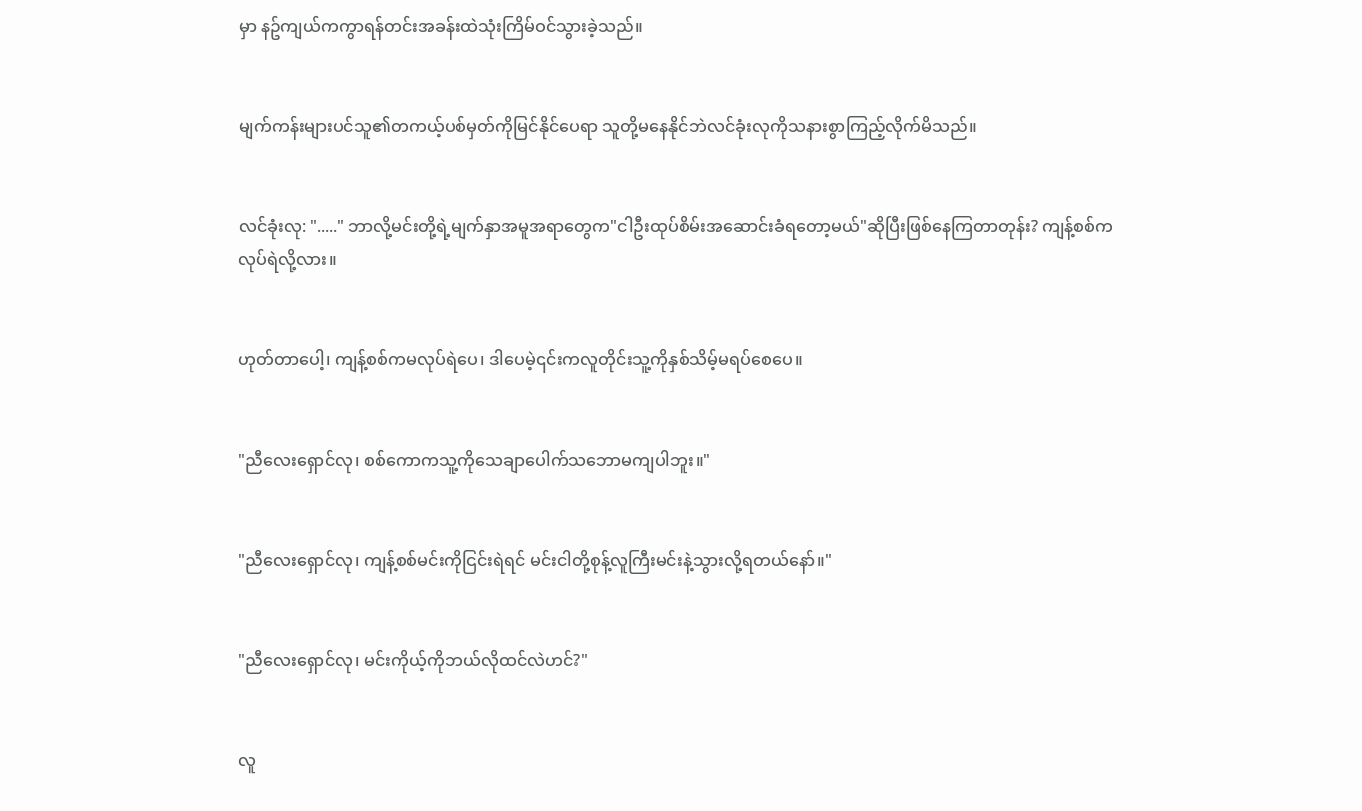မှာ နဥ်ကျယ်ကကွာရန်တင်းအခန်းထဲသုံးကြိမ်ဝင်သွားခဲ့သည်။


မျက်ကန်းများပင်သူ၏တကယ့်ပစ်မှတ်ကိုမြင်နိုင်ပေရာ သူတို့မနေနိုင်ဘဲလင်ခုံးလုကိုသနားစွာကြည့်လိုက်မိသည်။


လင်ခုံးလု: "....." ဘာလို့မင်းတို့ရဲ့မျက်နှာအမူအရာတွေက"ငါဦးထုပ်စိမ်းအဆောင်းခံရတော့မယ်"ဆိုပြီးဖြစ်နေကြတာတုန်း? ကျန့်စစ်ကလုပ်ရဲလို့လား။


ဟုတ်တာပေါ့၊ ကျန့်စစ်ကမလုပ်ရဲပေ၊ ဒါပေမဲ့၎င်းကလူတိုင်းသူ့ကိုနှစ်သိမ့်မရပ်စေပေ။


"ညီလေးရှောင်လု၊ စစ်ကောကသူ့ကိုသေချာပေါက်သဘောမကျပါဘူး။"


"ညီလေးရှောင်လု၊ ကျန့်စစ်မင်းကိုငြင်းရဲရင် မင်းငါတို့စုန့်လူကြီးမင်းနဲ့သွားလို့ရတယ်နော်။"


"ညီလေးရှောင်လု၊ မင်းကိုယ့်ကိုဘယ်လိုထင်လဲဟင်?"


လူ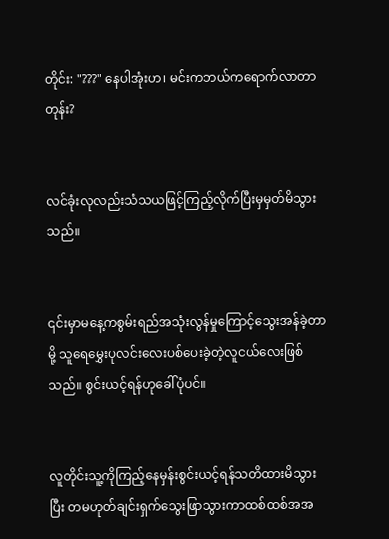တိုင်း: "???" နေပါအုံးဟ၊ မင်းကဘယ်ကရောက်လာတာတုန်း?


လင်ခုံးလုလည်းသံသယဖြင့်ကြည့်လိုက်ပြီးမှမှတ်မိသွားသည်။


၎င်းမှာမနေ့ကစွမ်းရည်အသုံးလွန်မှုကြောင့်သွေးအန်ခဲ့တာမို့ သူရေမွှေးပုလင်းလေးပစ်ပေးခဲ့တဲ့လူငယ်လေးဖြစ်သည်။ စွင်းယင့်ရန်ဟုခေါ်ပုံပင်။


လူတိုင်းသူ့ကိုကြည့်နေမှန်းစွင်းယင့်ရန်သတိထားမိသွားပြီး တမဟုတ်ချင်းရှက်သွေးဖြာသွားကာထစ်ထစ်အအ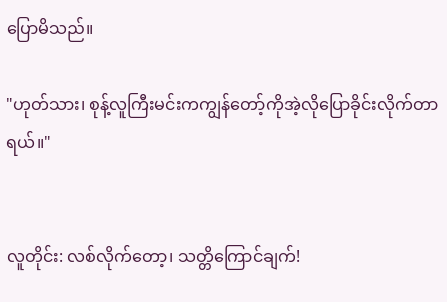ပြောမိသည်။

"ဟုတ်သား၊ စုန့်လူကြီးမင်းကကျွန်တော့်ကိုအဲ့လိုပြောခိုင်းလိုက်တာရယ်။"


လူတိုင်း: လစ်လိုက်တော့၊ သတ္တိကြောင်ချက်!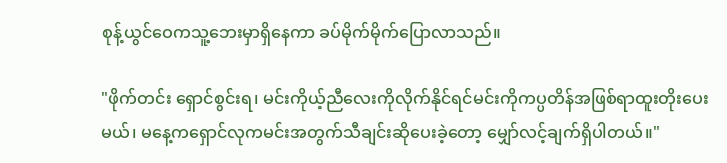စုန့်ယွင်ဝေကသူ့ဘေးမှာရှိနေကာ ခပ်မိုက်မိုက်ပြောလာသည်။

"ဖိုက်တင်း ရှောင်စွင်းရ၊ မင်းကိုယ့်ညီလေးကိုလိုက်နိုင်ရင်မင်းကိုကပ္ပတိန်အဖြစ်ရာထူးတိုးပေးမယ်၊ မနေ့ကရှောင်လုကမင်းအတွက်သီချင်းဆိုပေးခဲ့တော့ မျှော်လင့်ချက်ရှိပါတယ်။"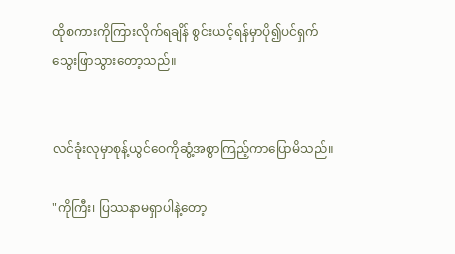ထိုစကားကိုကြားလိုက်ရချိန် စွင်းယင့်ရန်မှာပို၍ပင်ရှက်သွေးဖြာသွားတော့သည်။


လင်ခုံးလုမှာစုန့်ယွင်ဝေကိုဆွံ့အစွာကြည့်ကာပြောမိသည်။

"ကိုကြီး၊ ပြဿနာမရှာပါနဲ့တော့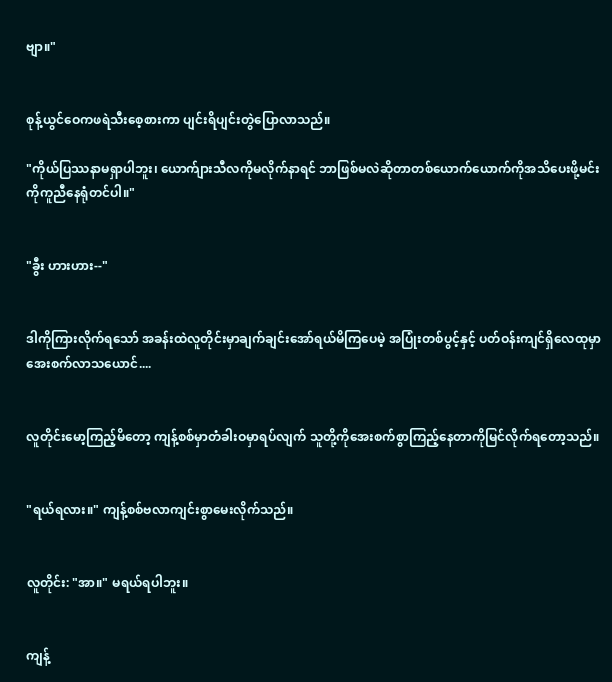ဗျာ။"


စုန့်ယွင်ဝေကဖရဲသီးစေ့စားကာ ပျင်းရိပျင်းတွဲပြောလာသည်။

"ကိုယ်ပြဿနာမရှာပါဘူး၊ ယောက်ျားသီလကိုမလိုက်နာရင် ဘာဖြစ်မလဲဆိုတာတစ်ယောက်ယောက်ကိုအသိပေးဖို့မင်းကိုကူညီနေရုံတင်ပါ။"


"ခွီး ဟားဟား--"


ဒါကိုကြားလိုက်ရသော် အခန်းထဲလူတိုင်းမှာချက်ချင်းအော်ရယ်မိကြပေမဲ့ အပြုံးတစ်ပွင့်နှင့် ပတ်ဝန်းကျင်ရှိလေထုမှာအေးစက်လာသယောင်....


လူတိုင်းမော့ကြည့်မိတော့ ကျန့်စစ်မှာတံခါးဝမှာရပ်လျက် သူတို့ကိုအေးစက်စွာကြည့်နေတာကိုမြင်လိုက်ရတော့သည်။


"ရယ်ရလား။" ကျန့်စစ်ဗလာကျင်းစွာမေးလိုက်သည်။


လူတိုင်း: "အာ။" မရယ်ရပါဘူး။


ကျန့်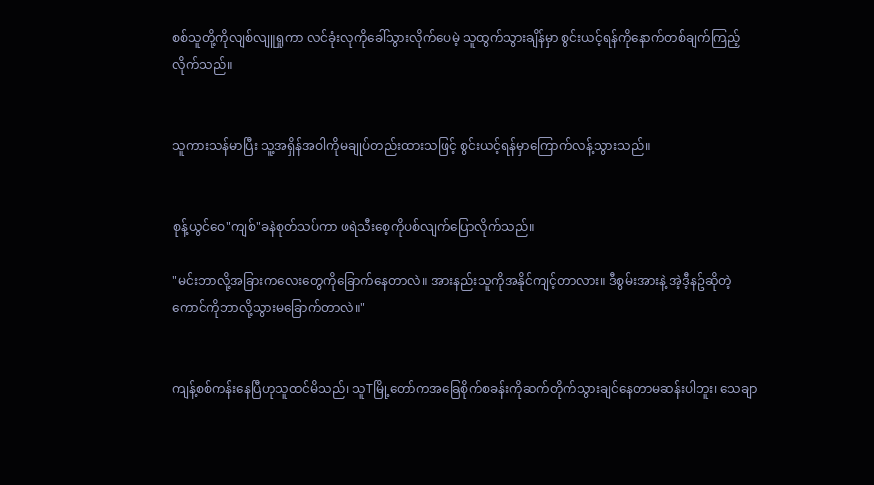စစ်သူတို့ကိုလျစ်လျူရှုကာ လင်ခုံးလုကိုခေါ်သွားလိုက်ပေမဲ့ သူထွက်သွားချိန်မှာ စွင်းယင့်ရန်ကိုနောက်တစ်ချက်ကြည့်လိုက်သည်။


သူကားသန်မာပြီး သူ့အရှိန်အဝါကိုမချုပ်တည်းထားသဖြင့် စွင်းယင့်ရန်မှာကြောက်လန့်သွားသည်။


စုန့်ယွင်ဝေ"ကျစ်"ခနဲစုတ်သပ်ကာ ဖရဲသီးစေ့ကိုပစ်လျက်ပြောလိုက်သည်။

"မင်းဘာလို့အခြားကလေးတွေကိုခြောက်နေတာလဲ။ အားနည်းသူကိုအနိုင်ကျင့်တာလား။ ဒီစွမ်းအားနဲ့ အဲ့ဒီ့နဥ်ဆိုတဲ့ကောင်ကိုဘာလို့သွားမခြောက်တာလဲ။"


ကျန့်စစ်ကန်းနေပြီဟုသူထင်မိသည်၊ သူTမြို့တော်ကအခြေစိုက်စခန်းကိုဆက်တိုက်သွားချင်နေတာမဆန်းပါဘူး၊ သေချာ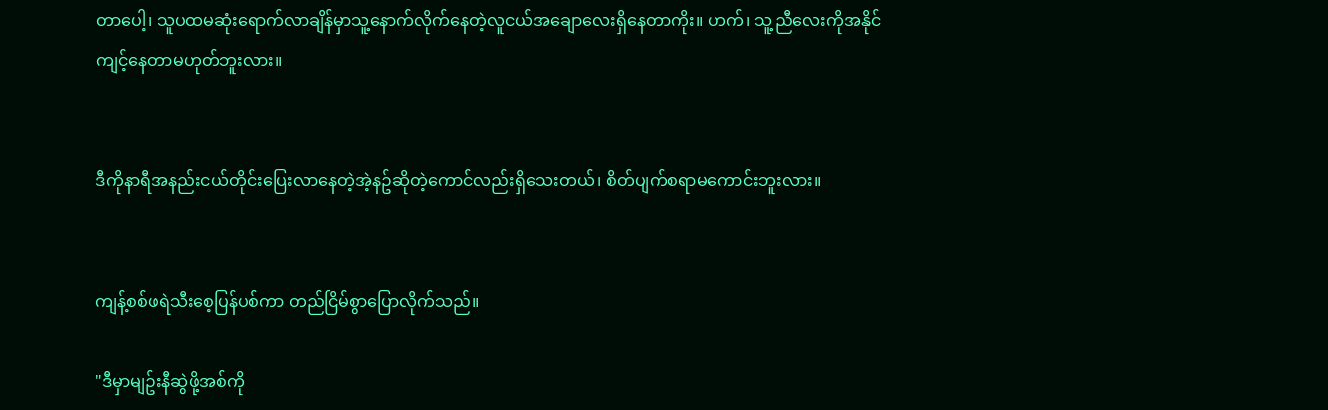တာပေါ့၊ သူပထမဆုံးရောက်လာချိန်မှာသူ့နောက်လိုက်နေတဲ့လူငယ်အချောလေးရှိနေတာကိုး။ ဟက်၊ သူ့ညီလေးကိုအနိုင်ကျင့်နေတာမဟုတ်ဘူးလား။


ဒီကိုနာရီအနည်းငယ်တိုင်းပြေးလာနေတဲ့အဲ့နဥ်ဆိုတဲ့ကောင်လည်းရှိသေးတယ်၊ စိတ်ပျက်စရာမကောင်းဘူးလား။


ကျန့်စစ်ဖရဲသီးစေ့ပြန်ပစ်ကာ တည်ငြိမ်စွာပြောလိုက်သည်။

"ဒီမှာမျဥ်းနီဆွဲဖို့အစ်ကို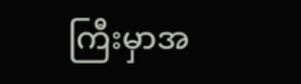ကြီးမှာအ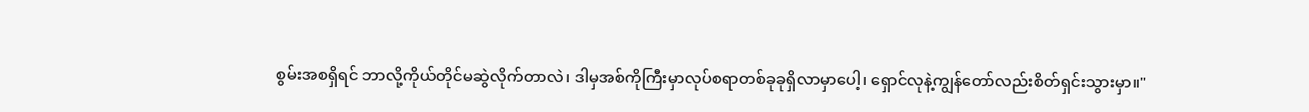စွမ်းအစရှိရင် ဘာလို့ကိုယ်တိုင်မဆွဲလိုက်တာလဲ၊ ဒါမှအစ်ကိုကြီးမှာလုပ်စရာတစ်ခုခုရှိလာမှာပေါ့၊ ရှောင်လုနဲ့ကျွန်တော်လည်းစိတ်ရှင်းသွားမှာ။"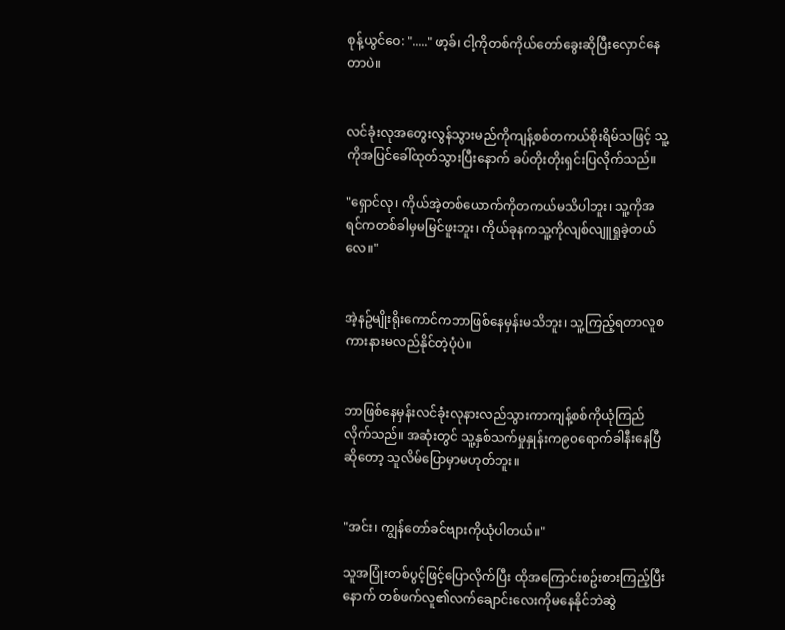စုန့်ယွင်ဝေ: "....." ဖာ့ခ်၊ ငါ့ကိုတစ်ကိုယ်တော်ခွေးဆိုပြီးလှောင်နေတာပဲ။


လင်ခုံးလုအတွေးလွန်သွားမည်ကိုကျန့်စစ်တကယ်စိုးရိမ်သဖြင့် သူ့ကိုအပြင်ခေါ်ထုတ်သွားပြီးနောက် ခပ်တိုးတိုးရှင်းပြလိုက်သည်။

"ရှောင်လု၊ ကိုယ်အဲ့တစ်ယောက်ကိုတကယ်မသိပါဘူး၊ သူ့ကိုအရင်ကတစ်ခါမှမမြင်ဖူးဘူး၊ ကိုယ်ခုနကသူ့ကိုလျစ်လျူရှုခဲ့တယ်လေ။"


အဲ့နဥ်မျိုးရိုးကောင်ကဘာဖြစ်နေမှန်းမသိဘူး၊ သူ့ကြည့်ရတာလူစကားနားမလည်နိုင်တဲ့ပုံပဲ။


ဘာဖြစ်နေမှန်းလင်ခုံးလုနားလည်သွားကာကျန့်စစ်ကိုယုံကြည်လိုက်သည်။ အဆုံးတွင် သူ့နှစ်သက်မှုနှုန်းက၉၀ရောက်ခါနီးနေပြီဆိုတော့ သူလိမ်ပြောမှာမဟုတ်ဘူး။


"အင်း၊ ကျွန်တော်ခင်ဗျားကိုယုံပါတယ်။"

သူအပြုံးတစ်ပွင့်ဖြင့်ပြောလိုက်ပြီး ထိုအကြောင်းစဥ်းစားကြည့်ပြီးနောက် တစ်ဖက်လူ၏လက်ချောင်းလေးကိုမနေနိုင်ဘဲဆွဲ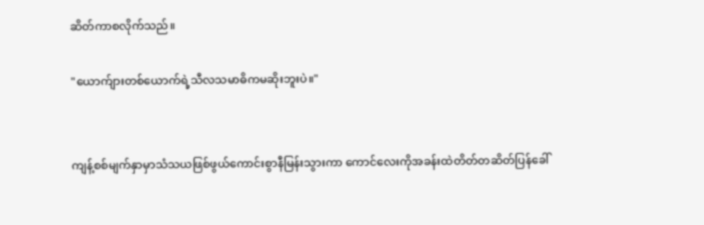ဆိတ်ကာစလိုက်သည်။

"ယောက်ျားတစ်ယောက်ရဲ့သီလသမာဓိကမဆိုးဘူးပဲ။"


ကျန့်စစ်မျက်နှာမှာသံသယဖြစ်ဖွယ်ကောင်းစွာနီမြန်းသွားကာ ကောင်လေးကိုအခန်းထဲတိတ်တဆိတ်ပြန်ခေါ်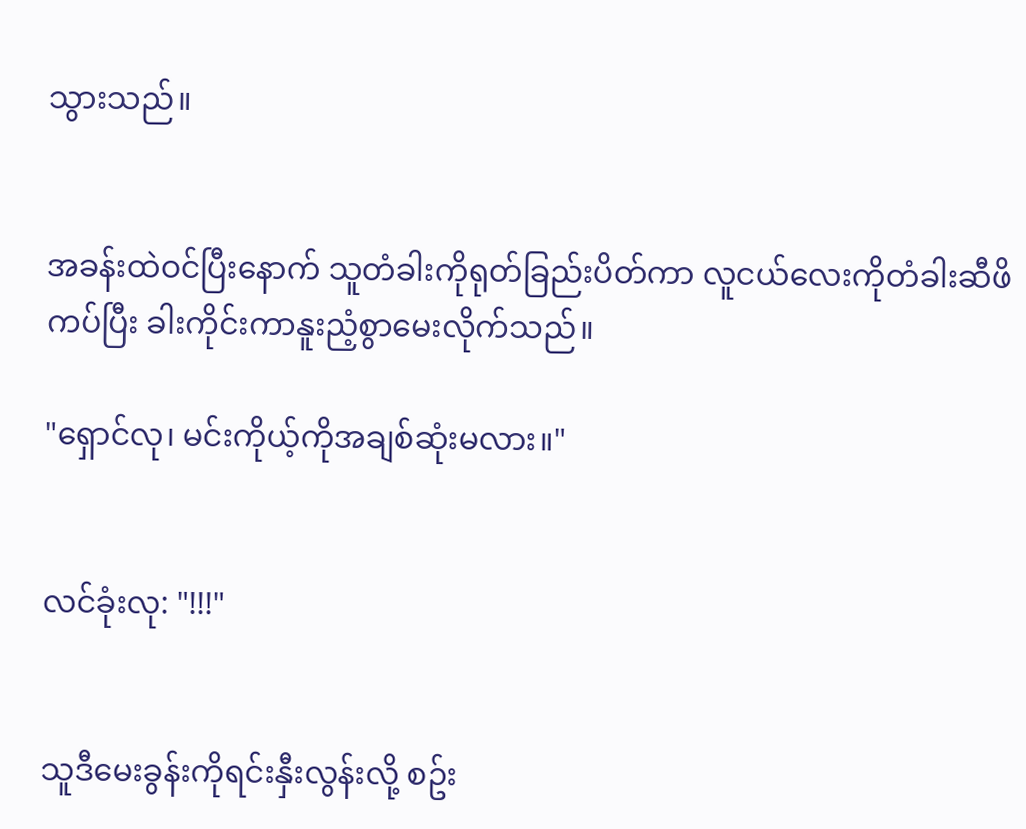သွားသည်။


အခန်းထဲဝင်ပြီးနောက် သူတံခါးကိုရုတ်ခြည်းပိတ်ကာ လူငယ်လေးကိုတံခါးဆီဖိကပ်ပြီး ခါးကိုင်းကာနူးညံ့စွာမေးလိုက်သည်။

"ရှောင်လု၊ မင်းကိုယ့်ကိုအချစ်ဆုံးမလား။"


လင်ခုံးလု: "!!!"


သူဒီမေးခွန်းကိုရင်းနှီးလွန်းလို့ စဥ်း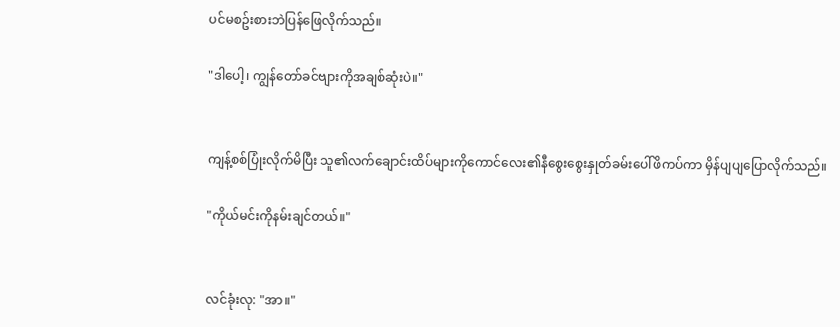ပင်မစဥ်းစားဘဲပြန်ဖြေလိုက်သည်။

"ဒါပေါ့၊ ကျွန်တော်ခင်ဗျားကိုအချစ်ဆုံးပဲ။"


ကျန့်စစ်ပြုံးလိုက်မိပြီး သူ၏လက်ချောင်းထိပ်များကိုကောင်လေး၏နီစွေးစွေးနှုတ်ခမ်းပေါ်ဖိကပ်ကာ မှိန်ပျပျပြောလိုက်သည်။

"ကိုယ်မင်းကိုနမ်းချင်တယ်။"


လင်ခုံးလု: "အာ။"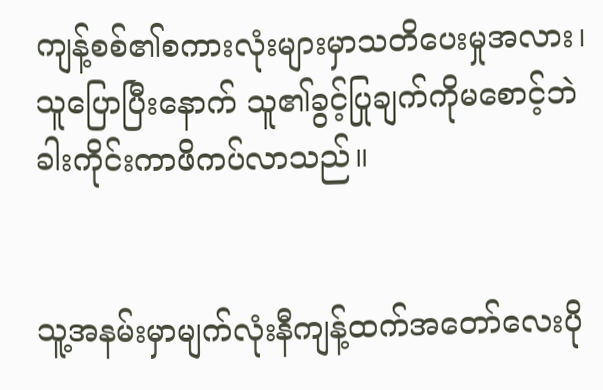ကျန့်စစ်၏စကားလုံးများမှာသတိပေးမှုအလား၊ သူပြောပြီးနောက် သူ၏ခွင့်ပြုချက်ကိုမစောင့်ဘဲ ခါးကိုင်းကာဖိကပ်လာသည်။


သူ့အနမ်းမှာမျက်လုံးနီကျန့်ထက်အတော်လေးပို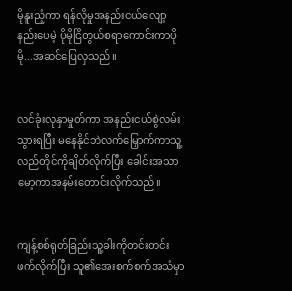မိုနူးညံ့ကာ ရန်လိုမှုအနည်းငယ်လျော့နည်းပေမဲ့ ပိုမိုငြိတွယ်စရာကောင်းကာပိုမို...အဆင်ပြေလှသည်။


လင်ခုံးလုနှာမှုတ်ကာ အနည်းငယ်စွဲလမ်းသွားရပြီး မနေနိုင်ဘဲလက်မြှောက်ကာသူ့လည်တိုင်ကိုချိတ်လိုက်ပြီး ခေါင်းအသာမော့ကာအနမ်းတောင်းလိုက်သည်။


ကျန့်စစ်ရုတ်ခြည်းသူ့ခါးကိုတင်းတင်းဖက်လိုက်ပြီး သူ၏အေးစက်စက်အသံမှာ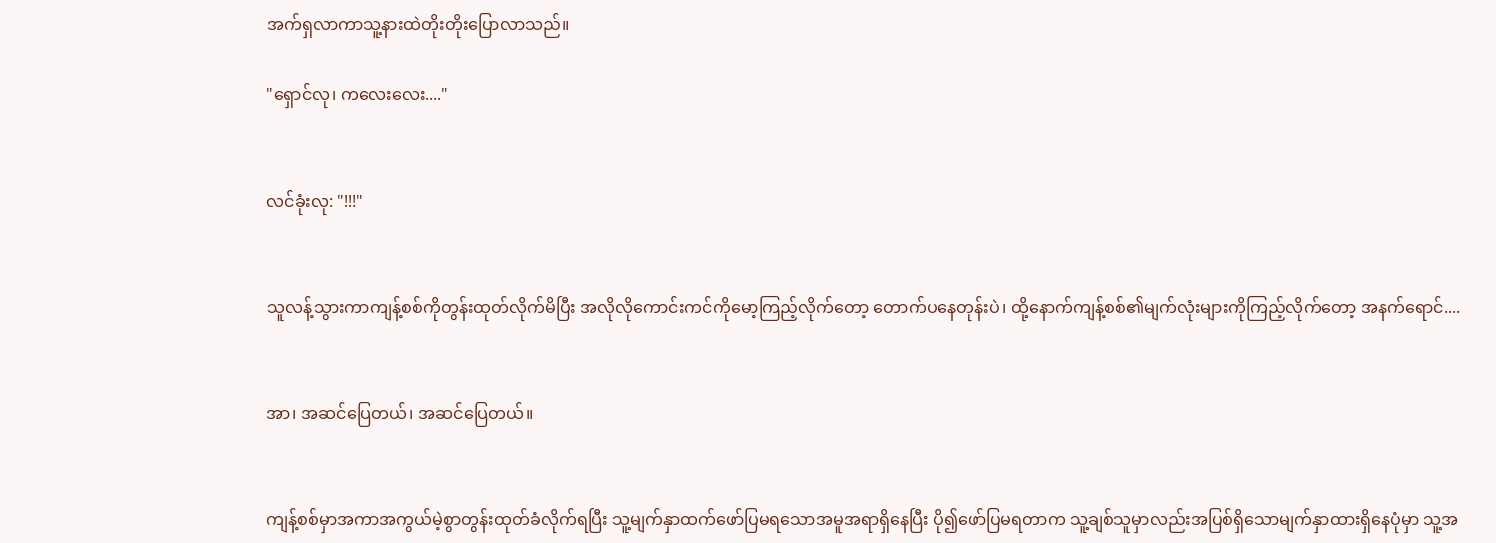အက်ရှလာကာသူ့နားထဲတိုးတိုးပြောလာသည်။

"ရှောင်လု၊ ကလေးလေး...."


လင်ခုံးလု: "!!!"


သူလန့်သွားကာကျန့်စစ်ကိုတွန်းထုတ်လိုက်မိပြီး အလိုလိုကောင်းကင်ကိုမော့ကြည့်လိုက်တော့ တောက်ပနေတုန်းပဲ၊ ထို့နောက်ကျန့်စစ်၏မျက်လုံးများကိုကြည့်လိုက်တော့ အနက်ရောင်....


အာ၊ အဆင်ပြေတယ်၊ အဆင်ပြေတယ်။


ကျန့်စစ်မှာအကာအကွယ်မဲ့စွာတွန်းထုတ်ခံလိုက်ရပြီး သူ့မျက်နှာထက်ဖော်ပြမရသောအမူအရာရှိနေပြီး ပို၍ဖော်ပြမရတာက သူ့ချစ်သူမှာလည်းအပြစ်ရှိသောမျက်နှာထားရှိနေပုံမှာ သူ့အ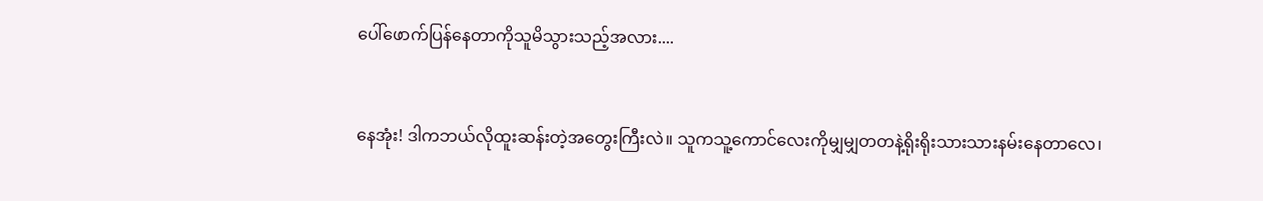ပေါ်ဖောက်ပြန်နေတာကိုသူမိသွားသည့်အလား....


နေအုံး! ဒါကဘယ်လိုထူးဆန်းတဲ့အတွေးကြီးလဲ။ သူကသူ့ကောင်လေးကိုမျှမျှတတနဲ့ရိုးရိုးသားသားနမ်းနေတာလေ၊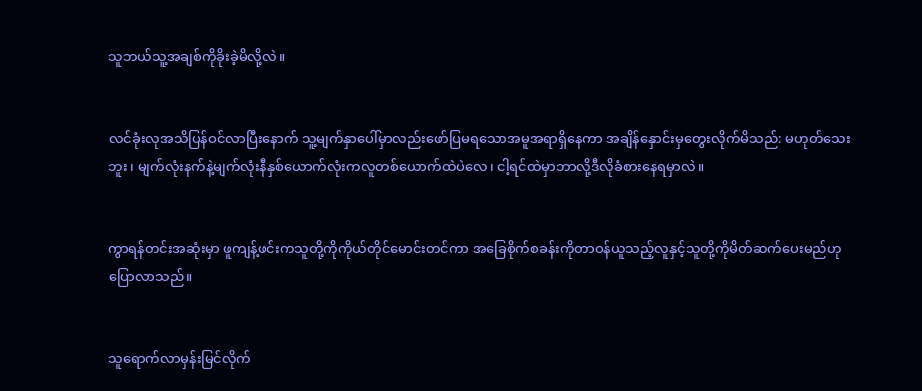သူဘယ်သူ့အချစ်ကိုခိုးခဲ့မိလို့လဲ။


လင်ခုံးလုအသိပြန်ဝင်လာပြီးနောက် သူ့မျက်နှာပေါ်မှာလည်းဖော်ပြမရသောအမူအရာရှိနေကာ အချိန်နှောင်းမှတွေးလိုက်မိသည်: မဟုတ်သေးဘူး၊ မျက်လုံးနက်နဲ့မျက်လုံးနီနှစ်ယောက်လုံးကလူတစ်ယောက်ထဲပဲလေ၊ ငါ့ရင်ထဲမှာဘာလို့ဒီလိုခံစားနေရမှာလဲ။


ကွာရန်တင်းအဆုံးမှာ ဖူကျန့်ဖင်းကသူတို့ကိုကိုယ်တိုင်မောင်းတင်ကာ အခြေစိုက်စခန်းကိုတာဝန်ယူသည့်လူနှင့်သူတို့ကိုမိတ်ဆက်ပေးမည်ဟုပြောလာသည်။


သူရောက်လာမှန်းမြင်လိုက်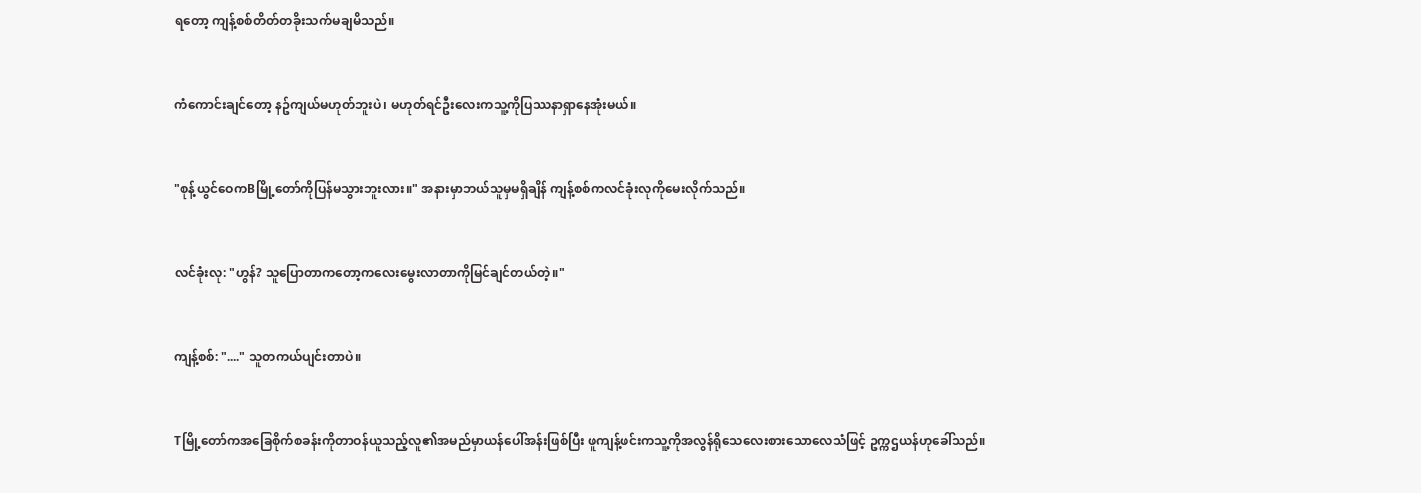ရတော့ ကျန့်စစ်တိတ်တခိုးသက်မချမိသည်။


ကံကောင်းချင်တော့ နဥ်ကျယ်မဟုတ်ဘူးပဲ၊ မဟုတ်ရင်ဦးလေးကသူ့ကိုပြဿနာရှာနေအုံးမယ်။


"စုန့်ယွင်ဝေကBမြို့တော်ကိုပြန်မသွားဘူးလား။" အနားမှာဘယ်သူမှမရှိချိန် ကျန့်စစ်ကလင်ခုံးလုကိုမေးလိုက်သည်။


လင်ခုံးလု: "ဟွန်? သူပြောတာကတော့ကလေးမွေးလာတာကိုမြင်ချင်တယ်တဲ့။"


ကျန့်စစ်: "...." သူတကယ်ပျင်းတာပဲ။


Tမြို့တော်ကအခြေစိုက်စခန်းကိုတာဝန်ယူသည့်လူ၏အမည်မှာယန်ပေါ်အန်းဖြစ်ပြီး ဖူကျန့်ဖင်းကသူ့ကိုအလွန်ရိုသေလေးစားသောလေသံဖြင့် ဥက္ကဌယန်ဟုခေါ်သည်။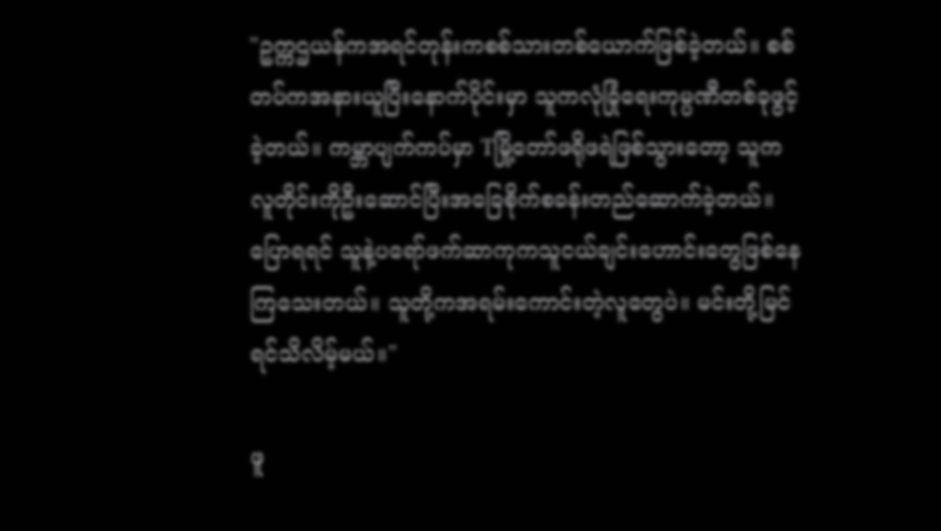"ဥက္ကဌယန်ကအရင်တုန်းကစစ်သားတစ်ယောက်ဖြစ်ခဲ့တယ်။ စစ်တပ်ကအနားယူပြီးနောက်ပိုင်းမှာ သူကလုံခြုံရေးကုမ္ပဏီတစ်ခုဖွင့်ခဲ့တယ်။ ကမ္ဘာပျက်ကပ်မှာ Tမြို့တော်ဖရိုဖရဲဖြစ်သွားတော့ သူကလူတိုင်းကိုဦးဆောင်ပြီးအခြေစိုက်စခန်းတည်ဆောက်ခဲ့တယ်။ ပြောရရင် သူနဲ့ပရော်ဖက်ဆာကုကသူငယ်ချင်းဟောင်းတွေဖြစ်နေကြသေးတယ်။ သူတို့ကအရမ်းကောင်းတဲ့လူတွေပဲ။ မင်းတို့မြင်ရင်သိလိမ့်မယ်။"

ဖူ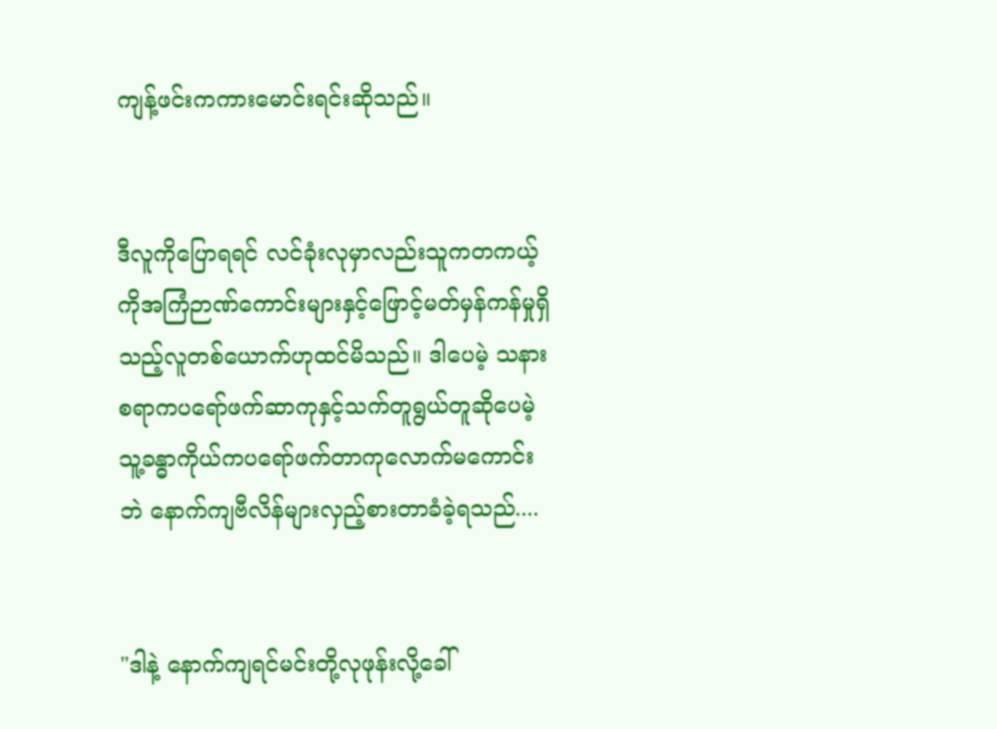ကျန့်ဖင်းကကားမောင်းရင်းဆိုသည်။


ဒီလူကိုပြောရရင် လင်ခုံးလုမှာလည်းသူကတကယ့်ကိုအကြံဉာဏ်ကောင်းများနှင့်ဖြောင့်မတ်မှန်ကန်မှုရှိသည့်လူတစ်ယောက်ဟုထင်မိသည်။ ဒါပေမဲ့ သနားစရာကပရော်ဖက်ဆာကုနှင့်သက်တူရွယ်တူဆိုပေမဲ့ သူ့ခန္ဓာကိုယ်ကပရော်ဖက်တာကုလောက်မကောင်းဘဲ နောက်ကျဗီလိန်များလှည့်စားတာခံခဲ့ရသည်....


"ဒါနဲ့ နောက်ကျရင်မင်းတို့လုဖုန်းလို့ခေါ်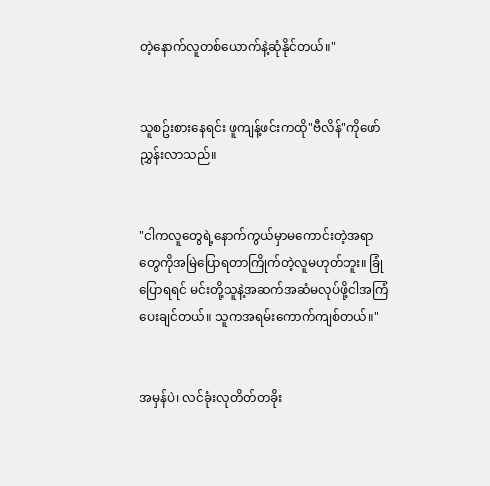တဲ့နောက်လူတစ်ယောက်နဲ့ဆုံနိုင်တယ်။"


သူစဥ်းစားနေရင်း ဖူကျန့်ဖင်းကထို"ဗီလိန်"ကိုဖော်ညွှန်းလာသည်။


"ငါကလူတွေရဲ့နောက်ကွယ်မှာမကောင်းတဲ့အရာတွေကိုအမြဲပြောရတာကြိုက်တဲ့လူမဟုတ်ဘူး။ ခြုံပြောရရင် မင်းတို့သူနဲ့အဆက်အဆံမလုပ်ဖို့ငါအကြံပေးချင်တယ်။ သူကအရမ်းကောက်ကျစ်တယ်။"


အမှန်ပဲ၊ လင်ခုံးလုတိတ်တခိုး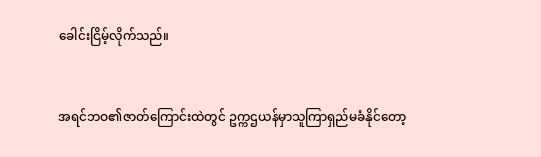ခေါင်းငြိမ့်လိုက်သည်။


အရင်ဘဝ၏ဇာတ်ကြောင်းထဲတွင် ဥက္ကဌယန်မှာသူကြာရှည်မခံနိုင်တော့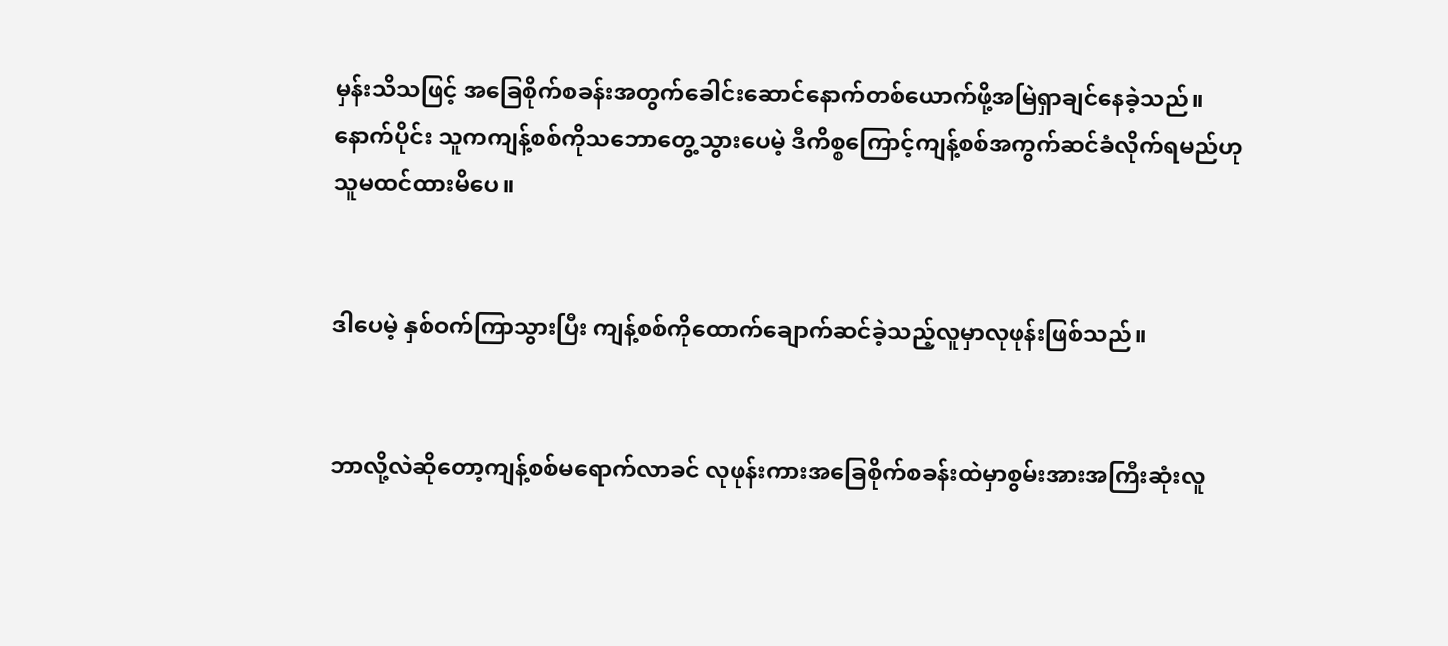မှန်းသိသဖြင့် အခြေစိုက်စခန်းအတွက်ခေါင်းဆောင်နောက်တစ်ယောက်ဖို့အမြဲရှာချင်နေခဲ့သည်။ နောက်ပိုင်း သူကကျန့်စစ်ကိုသဘောတွေ့သွားပေမဲ့ ဒီကိစ္စကြောင့်ကျန့်စစ်အကွက်ဆင်ခံလိုက်ရမည်ဟုသူမထင်ထားမိပေ။


ဒါပေမဲ့ နှစ်ဝက်ကြာသွားပြီး ကျန့်စစ်ကိုထောက်ချောက်ဆင်ခဲ့သည့်လူမှာလုဖုန်းဖြစ်သည်။


ဘာလို့လဲဆိုတော့ကျန့်စစ်မရောက်လာခင် လုဖုန်းကားအခြေစိုက်စခန်းထဲမှာစွမ်းအားအကြီးဆုံးလူ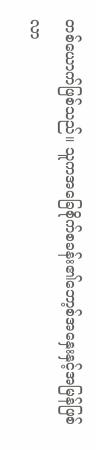တစ်ယောက်ဖြစ်သည်။ သူကအခြေစိုက်စခန်း၏ဘော့စ်အနှေးနှင့်အမြန်ဖြစ်လာ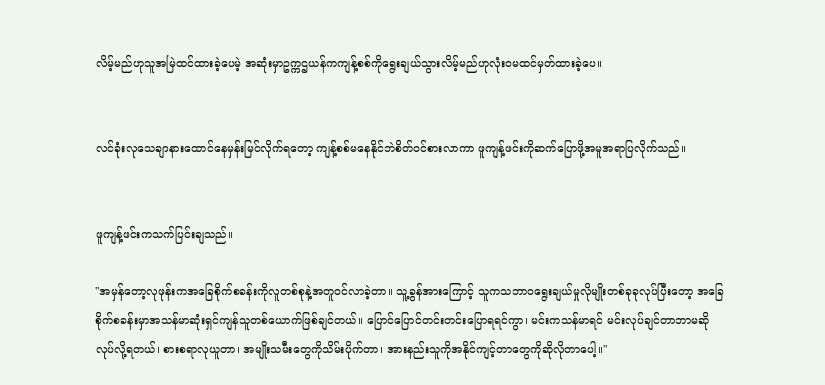လိမ့်မည်ဟုသူအမြဲထင်ထားခဲ့ပေမဲ့ အဆုံးမှာဥက္ကဌယန်ကကျန့်စစ်ကိုရွေးချယ်သွားလိမ့်မည်ဟုလုံးဝမထင်မှတ်ထားခဲ့ပေ။


လင်ခုံးလုသေချာနားထောင်နေမှန်းမြင်လိုက်ရတော့ ကျန့်စစ်မနေနိုင်ဘဲစိတ်ဝင်စားလာကာ ဖူကျန့်ဖင်းကိုဆက်ပြောဖို့အမူအရာပြလိုက်သည်။


ဖူကျန့်ဖင်းကသက်ပြင်းချသည်။

"အမှန်တော့လုဖုန်းကအခြေစိုက်စခန်းကိုလူတစ်စုနဲ့အတူဝင်လာခဲ့တာ။ သူ့ခွန်အားကြောင့် သူကသဘာဝရွေးချယ်မှုလိုမျိုးတစ်ခုခုလုပ်ပြီးတော့ အခြေစိုက်စခန်းမှာအသန်မာဆုံးရှင်ကျန်သူတစ်ယောက်ဖြစ်ချင်တယ်။ ပြောင်ပြောင်တင်းတင်းပြောရရင်ကွာ၊ မင်းကသန်မာရင် မင်းလုပ်ချင်တာဘာမဆိုလုပ်လို့ရတယ်၊ စားစရာလုယူတာ၊ အမျိုးသမီးတွေကိုသိမ်းပိုက်တာ၊ အားနည်းသူကိုအနိုင်ကျင့်တာတွေကိုဆိုလိုတာပေါ့။"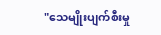"သေမျိုးပျက်စီးမှု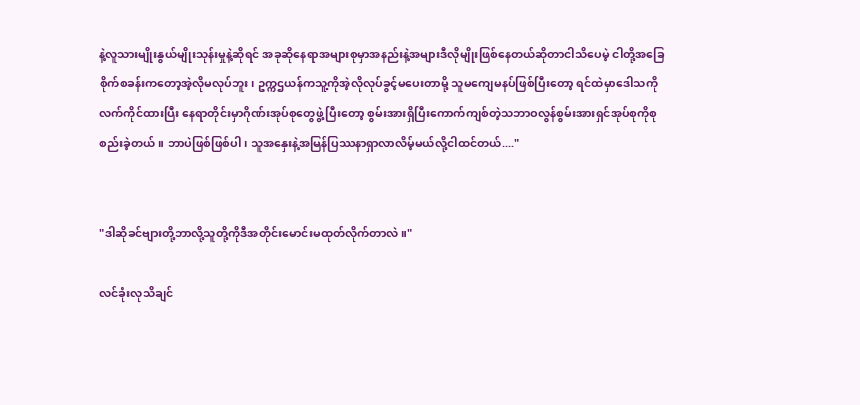နဲ့လူသားမျိုးနွယ်မျိုးသုန်းမှုနဲ့ဆိုရင် အခုဆိုနေရာအများစုမှာအနည်းနဲ့အများဒီလိုမျိုးဖြစ်နေတယ်ဆိုတာငါသိပေမဲ့ ငါတို့အခြေစိုက်စခန်းကတော့အဲ့လိုမလုပ်ဘူး၊ ဥက္ကဌယန်ကသူ့ကိုအဲ့လိုလုပ်ခွင့်မပေးတာမို့ သူမကျေမနပ်ဖြစ်ပြီးတော့ ရင်ထဲမှာဒေါသကိုလက်ကိုင်ထားပြီး နေရာတိုင်းမှာဂိုဏ်းအုပ်စုတွေဖွဲ့ပြီးတော့ စွမ်းအားရှိပြီးကောက်ကျစ်တဲ့သဘာဝလွန်စွမ်းအားရှင်အုပ်စုကိုစုစည်းခဲ့တယ်။ ဘာပဲဖြစ်ဖြစ်ပါ၊ သူအနှေးနဲ့အမြန်ပြဿနာရှာလာလိမ့်မယ်လို့ငါထင်တယ်...."


"ဒါဆိုခင်ဗျားတို့ဘာလို့သူတို့ကိုဒီအတိုင်းမောင်းမထုတ်လိုက်တာလဲ။"

လင်ခုံးလုသိချင်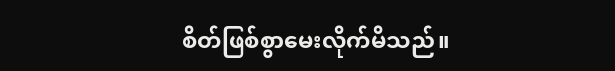စိတ်ဖြစ်စွာမေးလိုက်မိသည်။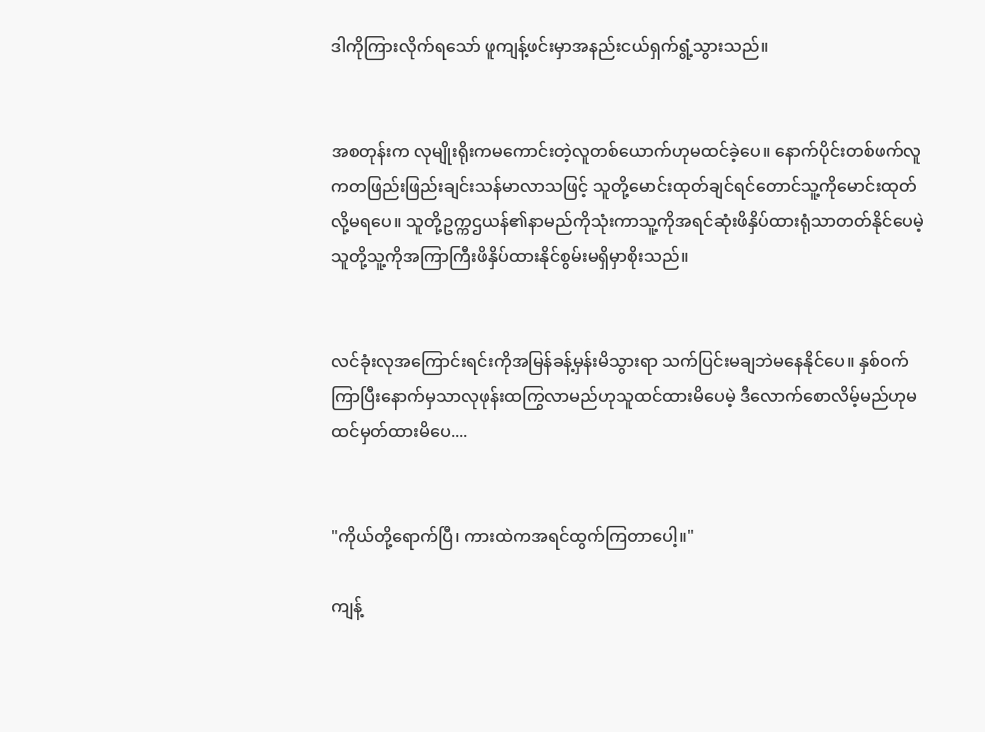ဒါကိုကြားလိုက်ရသော် ဖူကျန့်ဖင်းမှာအနည်းငယ်ရှက်ရွံ့သွားသည်။


အစတုန်းက လုမျိုးရိုးကမကောင်းတဲ့လူတစ်ယောက်ဟုမထင်ခဲ့ပေ။ နောက်ပိုင်းတစ်ဖက်လူကတဖြည်းဖြည်းချင်းသန်မာလာသဖြင့် သူတို့မောင်းထုတ်ချင်ရင်တောင်သူ့ကိုမောင်းထုတ်လို့မရပေ။ သူတို့ဥက္ကဌယန်၏နာမည်ကိုသုံးကာသူ့ကိုအရင်ဆုံးဖိနှိပ်ထားရုံသာတတ်နိုင်ပေမဲ့ သူတို့သူ့ကိုအကြာကြီးဖိနှိပ်ထားနိုင်စွမ်းမရှိမှာစိုးသည်။


လင်ခုံးလုအကြောင်းရင်းကိုအမြန်ခန့်မှန်းမိသွားရာ သက်ပြင်းမချဘဲမနေနိုင်ပေ။ နှစ်ဝက်ကြာပြီးနောက်မှသာလုဖုန်းထကြွလာမည်ဟုသူထင်ထားမိပေမဲ့ ဒီလောက်စောလိမ့်မည်ဟုမထင်မှတ်ထားမိပေ....


"ကိုယ်တို့ရောက်ပြီ၊ ကားထဲကအရင်ထွက်ကြတာပေါ့။"

ကျန့်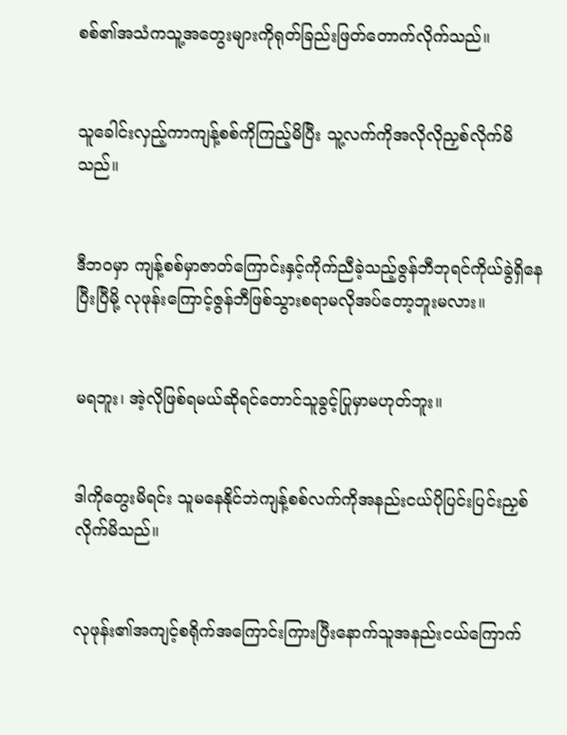စစ်၏အသံကသူ့အတွေးများကိုရုတ်ခြည်းဖြတ်တောက်လိုက်သည်။


သူခေါင်းလှည့်ကာကျန့်စစ်ကိုကြည့်မိပြီး သူ့လက်ကိုအလိုလိုညှစ်လိုက်မိသည်။


ဒီဘဝမှာ ကျန့်စစ်မှာဇာတ်ကြောင်းနှင့်ကိုက်ညီခဲ့သည့်ဇွန်ဘီဘုရင်ကိုယ်ခွဲရှိနေပြီးပြီမို့ လုဖုန်းကြောင့်ဇွန်ဘီဖြစ်သွားစရာမလိုအပ်တော့ဘူးမလား။


မရဘူး၊ အဲ့လိုဖြစ်ရမယ်ဆိုရင်တောင်သူခွင့်ပြုမှာမဟုတ်ဘူး။


ဒါကိုတွေးမိရင်း သူမနေနိုင်ဘဲကျန့်စစ်လက်ကိုအနည်းငယ်ပိုပြင်းပြင်းညှစ်လိုက်မိသည်။


လုဖုန်း၏အကျင့်စရိုက်အကြောင်းကြားပြီးနောက်သူအနည်းငယ်ကြောက်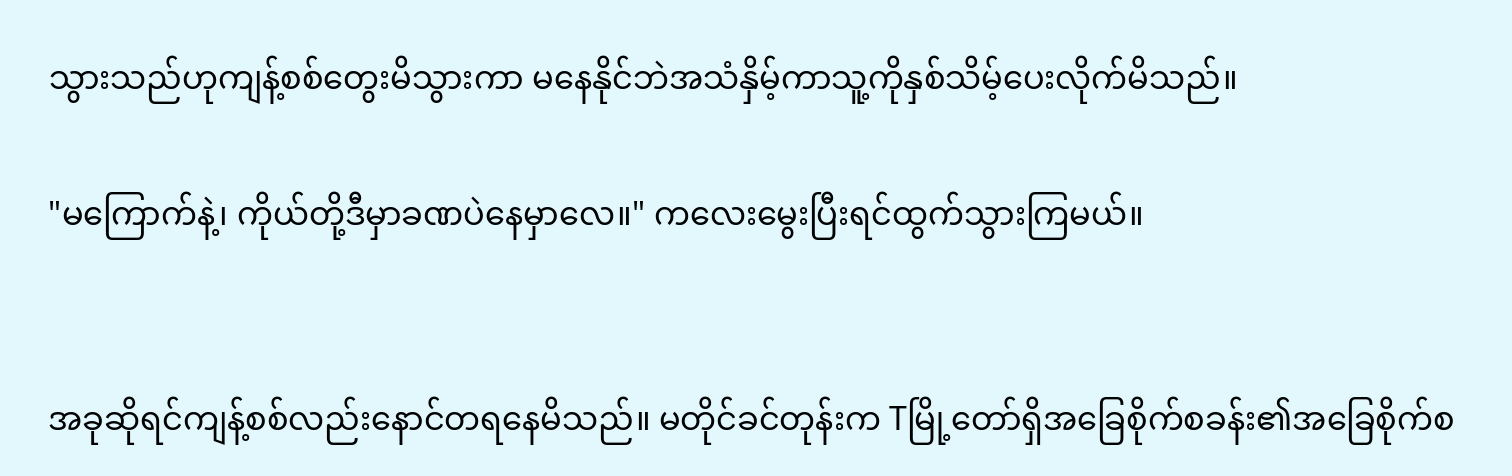သွားသည်ဟုကျန့်စစ်တွေးမိသွားကာ မနေနိုင်ဘဲအသံနှိမ့်ကာသူ့ကိုနှစ်သိမ့်ပေးလိုက်မိသည်။

"မကြောက်နဲ့၊ ကိုယ်တို့ဒီမှာခဏပဲနေမှာလေ။" ကလေးမွေးပြီးရင်ထွက်သွားကြမယ်။


အခုဆိုရင်ကျန့်စစ်လည်းနောင်တရနေမိသည်။ မတိုင်ခင်တုန်းက Tမြို့တော်ရှိအခြေစိုက်စခန်း၏အခြေစိုက်စ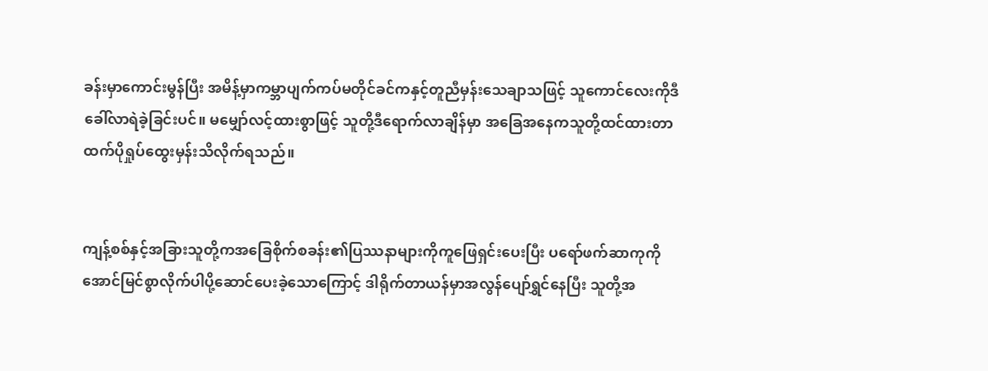ခန်းမှာကောင်းမွန်ပြီး အမိန့်မှာကမ္ဘာပျက်ကပ်မတိုင်ခင်ကနှင့်တူညီမှန်းသေချာသဖြင့် သူကောင်လေးကိုဒီခေါ်လာရဲခဲ့ခြင်းပင်။ မမျှော်လင့်ထားစွာဖြင့် သူတို့ဒီရောက်လာချိန်မှာ အခြေအနေကသူတို့ထင်ထားတာထက်ပိုရှုပ်ထွေးမှန်းသိလိုက်ရသည်။


ကျန့်စစ်နှင့်အခြားသူတို့ကအခြေစိုက်စခန်း၏ပြဿနာများကိုကူဖြေရှင်းပေးပြီး ပရော်ဖက်ဆာကုကိုအောင်မြင်စွာလိုက်ပါပို့ဆောင်ပေးခဲ့သောကြောင့် ဒါရိုက်တာယန်မှာအလွန်ပျော်ရွှင်နေပြီး သူတို့အ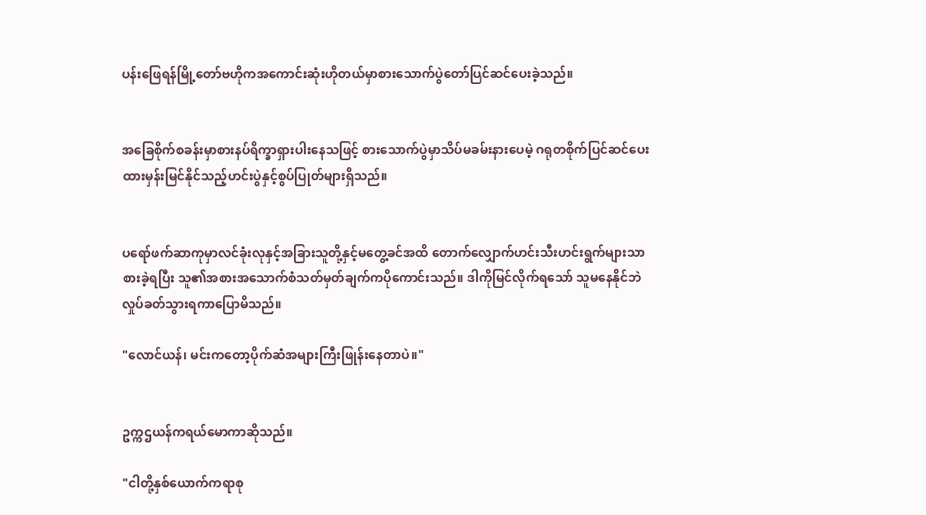ပန်းဖြေရန်မြို့တော်ဗဟိုကအကောင်းဆုံးဟိုတယ်မှာစားသောက်ပွဲတော်ပြင်ဆင်ပေးခဲ့သည်။


အခြေစိုက်စခန်းမှာစားနပ်ရိက္ခာရှားပါးနေသဖြင့် စားသောက်ပွဲမှာသိပ်မခမ်းနားပေမဲ့ ဂရုတစိုက်ပြင်ဆင်ပေးထားမှန်းမြင်နိုင်သည့်ဟင်းပွဲနှင့်စွပ်ပြုတ်များရှိသည်။


ပရော်ဖက်ဆာကုမှာလင်ခုံးလုနှင့်အခြားသူတို့နှင့်မတွေ့ခင်အထိ တောက်လျှောက်ဟင်းသီးဟင်းရွက်များသာစားခဲ့ရပြီး သူ၏အစားအသောက်စံသတ်မှတ်ချက်ကပိုကောင်းသည်။ ဒါကိုမြင်လိုက်ရသော် သူမနေနိုင်ဘဲလှုပ်ခတ်သွားရကာပြောမိသည်။

"လောင်ယန်၊ မင်းကတော့ပိုက်ဆံအများကြီးဖြုန်းနေတာပဲ။"


ဥက္ကဌယန်ကရယ်မောကာဆိုသည်။

"ငါတို့နှစ်ယောက်ကရာစု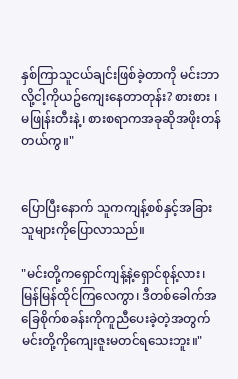နှစ်ကြာသူငယ်ချင်းဖြစ်ခဲ့တာကို မင်းဘာလို့ငါ့ကိုယဥ်ကျေးနေတာတုန်း? စားစား ၊ မဖြုန်းတီးနဲ့၊ စားစရာကအခုဆိုအဖိုးတန်တယ်ကွ။"


ပြောပြီးနောက် သူကကျန့်စစ်နှင့်အခြားသူများကိုပြောလာသည်။

"မင်းတို့ကရှောင်ကျန့်နဲ့ရှောင်စုန့်လား၊ မြန်မြန်ထိုင်ကြလေကွာ၊ ဒီတစ်ခေါက်အခြေစိုက်စခန်းကိုကူညီပေးခဲ့တဲ့အတွက်မင်းတို့ကိုကျေးဇူးမတင်ရသေးဘူး။"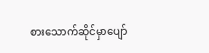စားသောက်ဆိုင်မှာပျော်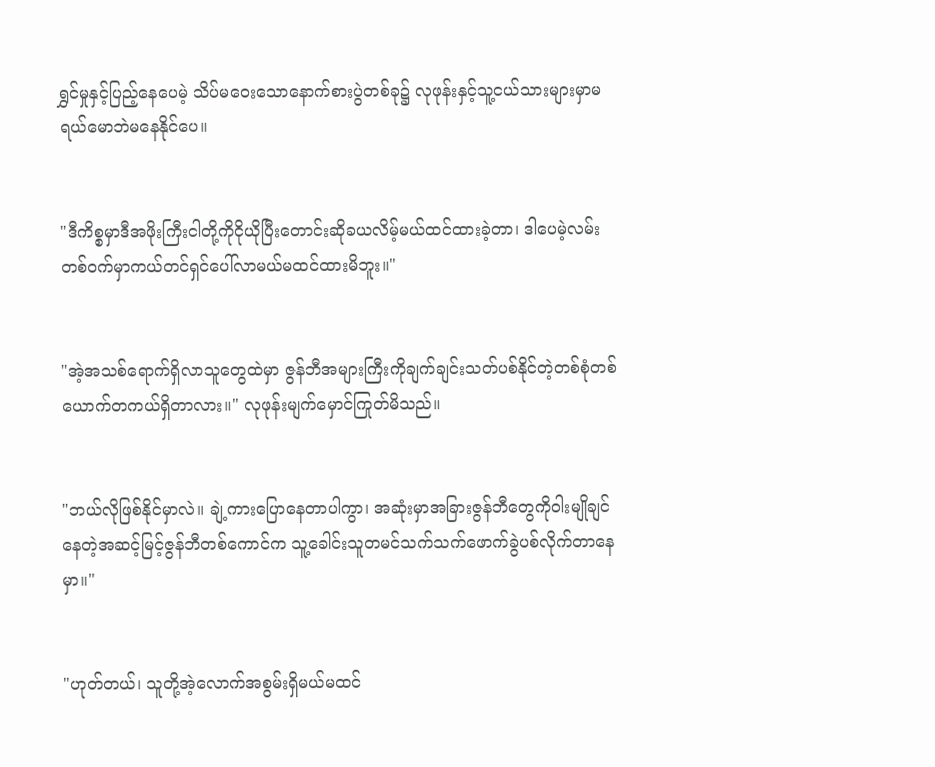ရွှင်မှုနှင့်ပြည့်နေပေမဲ့ သိပ်မဝေးသောနောက်စားပွဲတစ်ခု၌ လုဖုန်းနှင့်သူ့ငယ်သားများမှာမရယ်မောဘဲမနေနိုင်ပေ။


"ဒီကိစ္စမှာဒီအဖိုးကြီးငါတို့ကိုငိုယိုပြီးတောင်းဆိုခယလိမ့်မယ်ထင်ထားခဲ့တာ၊ ဒါပေမဲ့လမ်းတစ်ဝက်မှာကယ်တင်ရှင်ပေါ်လာမယ်မထင်ထားမိဘူး။"


"အဲ့အသစ်ရောက်ရှိလာသူတွေထဲမှာ ဇွန်ဘီအများကြီးကိုချက်ချင်းသတ်ပစ်နိုင်တဲ့တစ်စုံတစ်ယောက်တကယ်ရှိတာလား။" လုဖုန်းမျက်မှောင်ကြုတ်မိသည်။


"ဘယ်လိုဖြစ်နိုင်မှာလဲ။ ချဲ့ကားပြောနေတာပါကွာ၊ အဆုံးမှာအခြားဇွန်ဘီတွေကိုဝါးမျိုချင်နေတဲ့အဆင့်မြင့်ဇွန်ဘီတစ်ကောင်က သူ့ခေါင်းသူတမင်သက်သက်ဖောက်ခွဲပစ်လိုက်တာနေမှာ။"


"ဟုတ်တယ်၊ သူတို့အဲ့လောက်အစွမ်းရှိမယ်မထင်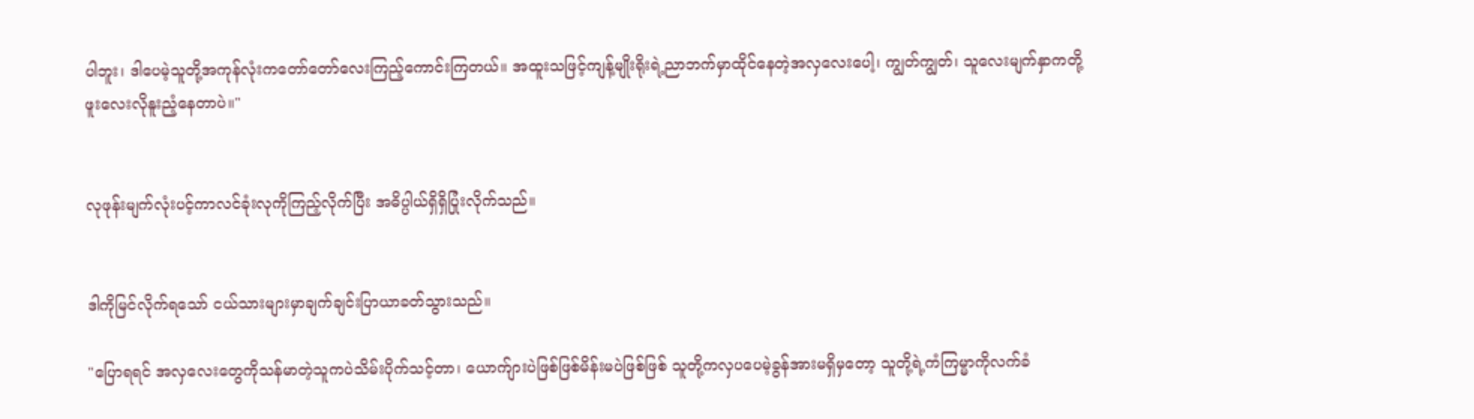ပါဘူး၊ ဒါပေမဲ့သူတို့အကုန်လုံးကတော်တော်လေးကြည့်ကောင်းကြတယ်။ အထူးသဖြင့်ကျန့်မျိုးရိုးရဲ့ညာဘက်မှာထိုင်နေတဲ့အလှလေးပေါ့၊ ကျွတ်ကျွတ်၊ သူလေးမျက်နှာကတို့ဖူးလေးလိုနူးညံ့နေတာပဲ။"


လုဖုန်းမျက်လုံးပင့်ကာလင်ခုံးလုကိုကြည့်လိုက်ပြီး အဓိပ္ပါယ်ရှိရှိပြုံးလိုက်သည်။


ဒါကိုမြင်လိုက်ရသော် ငယ်သားများမှာချက်ချင်းပြာယာခတ်သွားသည်။

"ပြောရရင် အလှလေးတွေကိုသန်မာတဲ့သူကပဲသိမ်းပိုက်သင့်တာ၊ ယောက်ျားပဲဖြစ်ဖြစ်မိန်းမပဲဖြစ်ဖြစ် သူတို့ကလှပပေမဲ့ခွန်အားမရှိမှတော့ သူတို့ရဲ့ကံကြမ္မာကိုလက်ခံ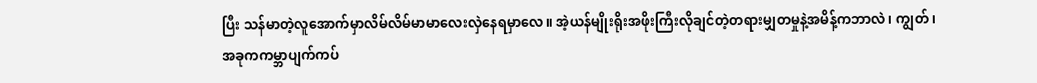ပြီး သန်မာတဲ့လူအောက်မှာလိမ်လိမ်မာမာလေးလှဲနေရမှာလေ။ အဲ့ယန်မျိုးရိုးအဖိုးကြီးလိုချင်တဲ့တရားမျှတမှုနဲ့အမိန့်ကဘာလဲ၊ ကျွတ်၊ အခုကကမ္ဘာပျက်ကပ်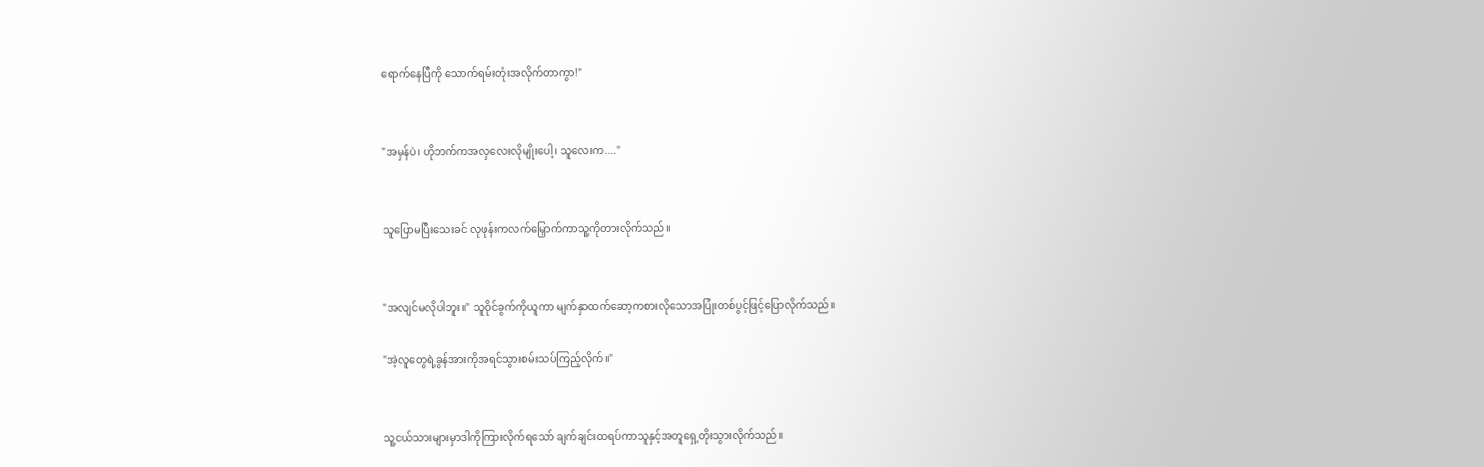ရောက်နေပြီကို သောက်ရမ်းတုံးအလိုက်တာကွာ!"


"အမှန်ပဲ၊ ဟိုဘက်ကအလှလေးလိုမျိုးပေါ့၊ သူလေးက...."


သူပြောမပြီးသေးခင် လုဖုန်းကလက်မြှောက်ကာသူ့ကိုတားလိုက်သည်။


"အလျင်မလိုပါဘူး။" သူဝိုင်ခွက်ကိုယူကာ မျက်နှာထက်ဆော့ကစားလိုသောအပြုံးတစ်ပွင့်ဖြင့်ပြောလိုက်သည်။

"အဲ့လူတွေရဲ့ခွန်အားကိုအရင်သွားစမ်းသပ်ကြည့်လိုက်။"


သူ့ငယ်သားများမှာဒါကိုကြားလိုက်ရသော် ချက်ချင်းထရပ်ကာသူနှင့်အတူရှေ့တိုးသွားလိုက်သည်။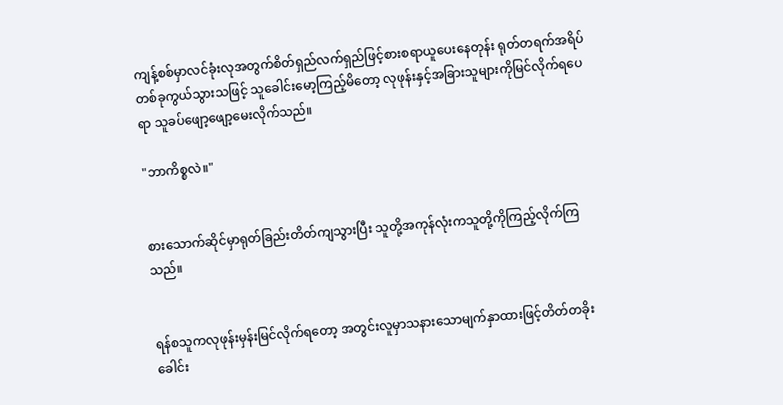ကျန့်စစ်မှာလင်ခုံးလုအတွက်စိတ်ရှည်လက်ရှည်ဖြင့်စားစရာယူပေးနေတုန်း ရုတ်တရက်အရိပ်တစ်ခုကွယ်သွားသဖြင့် သူခေါင်းမော့ကြည့်မိတော့ လုဖုန်းနှင့်အခြားသူများကိုမြင်လိုက်ရပေရာ သူခပ်ဖျော့ဖျော့မေးလိုက်သည်။

"ဘာကိစ္စလဲ။"


စားသောက်ဆိုင်မှာရုတ်ခြည်းတိတ်ကျသွားပြီး သူတို့အကုန်လုံးကသူတို့ကိုကြည့်လိုက်ကြသည်။


ရန်စသူကလုဖုန်းမှန်းမြင်လိုက်ရတော့ အတွင်းလူမှာသနားသောမျက်နှာထားဖြင့်တိတ်တခိုးခေါင်း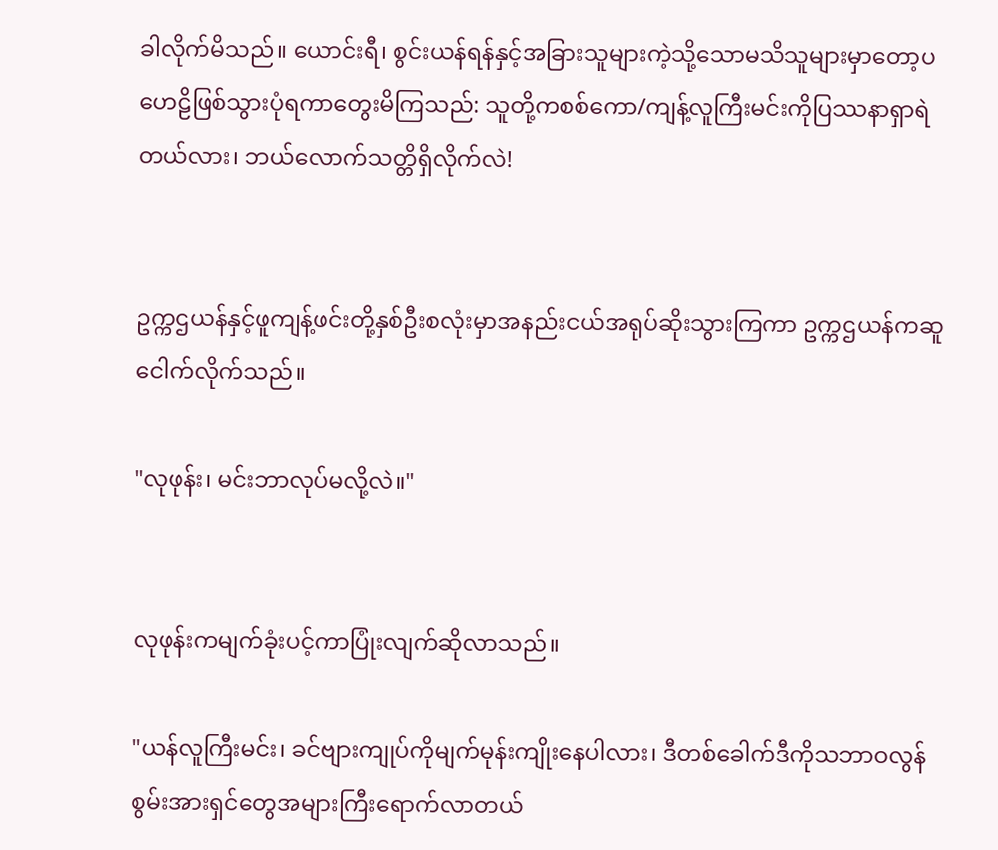ခါလိုက်မိသည်။ ယောင်းရီ၊ စွင်းယန်ရန်နှင့်အခြားသူများကဲ့သို့သောမသိသူများမှာတော့ပဟေဠိဖြစ်သွားပုံရကာတွေးမိကြသည်: သူတို့ကစစ်ကော/ကျန့်လူကြီးမင်းကိုပြဿနာရှာရဲတယ်လား၊ ဘယ်လောက်သတ္တိရှိလိုက်လဲ!


ဥက္ကဌယန်နှင့်ဖူကျန့်ဖင်းတို့နှစ်ဦးစလုံးမှာအနည်းငယ်အရုပ်ဆိုးသွားကြကာ ဥက္ကဌယန်ကဆူငေါက်လိုက်သည်။

"လုဖုန်း၊ မင်းဘာလုပ်မလို့လဲ။"


လုဖုန်းကမျက်ခုံးပင့်ကာပြုံးလျက်ဆိုလာသည်။

"ယန်လူကြီးမင်း၊ ခင်ဗျားကျုပ်ကိုမျက်မုန်းကျိုးနေပါလား၊ ဒီတစ်ခေါက်ဒီကိုသဘာဝလွန်စွမ်းအားရှင်တွေအများကြီးရောက်လာတယ်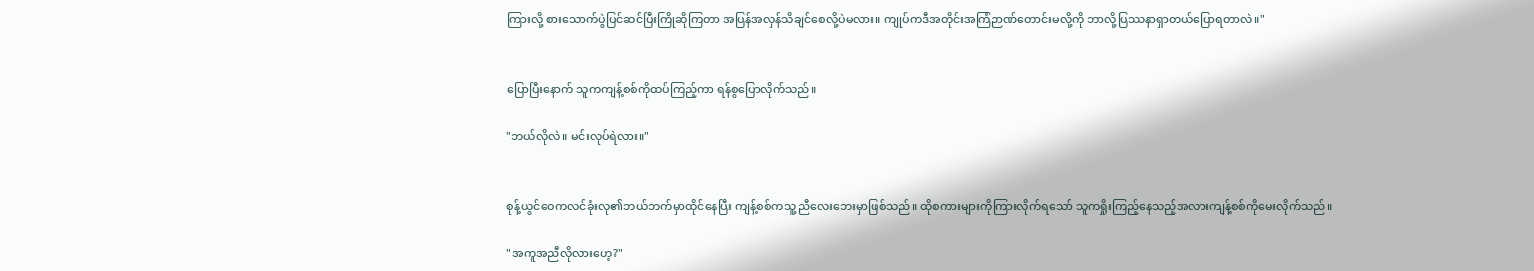ကြားလို့ စားသောက်ပွဲပြင်ဆင်ပြီးကြိုဆိုကြတာ အပြန်အလှန်သိချင်စေလို့ပဲမလား။ ကျုပ်ကဒီအတိုင်းအကြံဉာဏ်တောင်းမလို့ကို ဘာလို့ပြဿနာရှာတယ်ပြောရတာလဲ။"


ပြောပြီးနောက် သူကကျန့်စစ်ကိုထပ်ကြည့်ကာ ရန်စွပြောလိုက်သည်။

"ဘယ်လိုလဲ။ မင်းလုပ်ရဲလား။"


စုန့်ယွင်ဝေကလင်ခုံးလု၏ဘယ်ဘက်မှာထိုင်နေပြီး ကျန့်စစ်ကသူ့ညီလေးဘေးမှာဖြစ်သည်။ ထိုစကားများကိုကြားလိုက်ရသော် သူကရှိုးကြည့်နေသည့်အလားကျန့်စစ်ကိုမေးလိုက်သည်။

"အကူအညီလိုလားဟေ့?"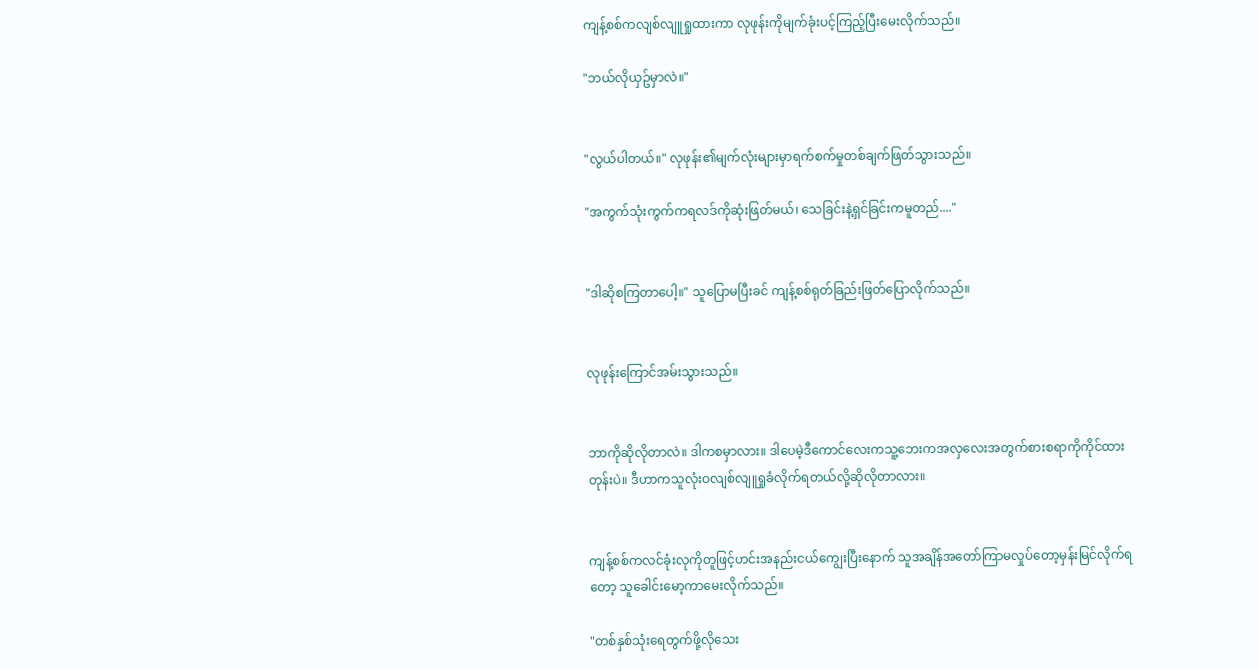ကျန့်စစ်ကလျစ်လျူရှုထားကာ လုဖုန်းကိုမျက်ခုံးပင့်ကြည့်ပြီးမေးလိုက်သည်။

"ဘယ်လိုယှဥ်မှာလဲ။"


"လွယ်ပါတယ်။" လုဖုန်း၏မျက်လုံးများမှာရက်စက်မှုတစ်ချက်ဖြတ်သွားသည်။

"အကွက်သုံးကွက်ကရလဒ်ကိုဆုံးဖြတ်မယ်၊ သေခြင်းနဲ့ရှင်ခြင်းကမူတည်...."


"ဒါဆိုစကြတာပေါ့။" သူပြောမပြီးခင် ကျန့်စစ်ရုတ်ခြည်းဖြတ်ပြောလိုက်သည်။


လုဖုန်းကြောင်အမ်းသွားသည်။


ဘာကိုဆိုလိုတာလဲ။ ဒါကစမှာလား။ ဒါပေမဲ့ဒီကောင်လေးကသူ့ဘေးကအလှလေးအတွက်စားစရာကိုကိုင်ထားတုန်းပဲ။ ဒီဟာကသူလုံးဝလျစ်လျူရှုခံလိုက်ရတယ်လို့ဆိုလိုတာလား။


ကျန့်စစ်ကလင်ခုံးလုကိုတူဖြင့်ဟင်းအနည်းငယ်ကျွေးပြီးနောက် သူအချိန်အတော်ကြာမလှုပ်တော့မှန်းမြင်လိုက်ရတော့ သူခေါင်းမော့ကာမေးလိုက်သည်။

"တစ်နှစ်သုံးရေတွက်ဖို့လိုသေး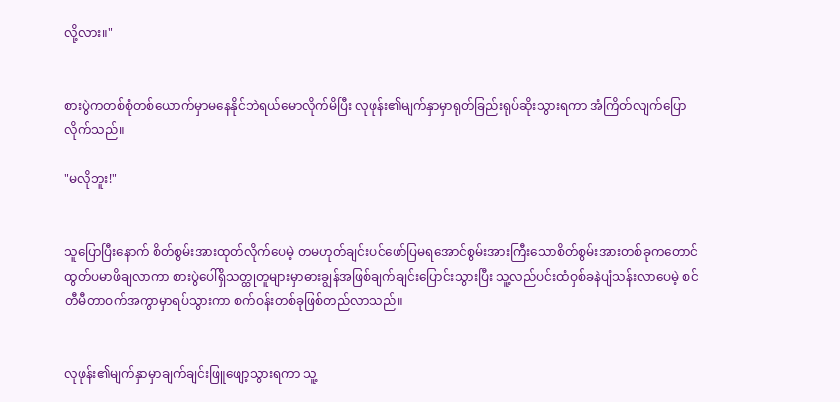လို့လား။"


စားပွဲကတစ်စုံတစ်ယောက်မှာမနေနိုင်ဘဲရယ်မောလိုက်မိပြီး လုဖုန်း၏မျက်နှာမှာရုတ်ခြည်းရုပ်ဆိုးသွားရကာ အံကြိတ်လျက်ပြောလိုက်သည်။

"မလိုဘူး!"


သူပြောပြီးနောက် စိတ်စွမ်းအားထုတ်လိုက်ပေမဲ့ တမဟုတ်ချင်းပင်ဖော်ပြမရအောင်စွမ်းအားကြီးသောစိတ်စွမ်းအားတစ်ခုကတောင်ထွတ်ပမာဖိချလာကာ စားပွဲပေါ်ရှိသတ္ထုတူများမှာဓားချွန်အဖြစ်ချက်ချင်းပြောင်းသွားပြီး သူ့လည်ပင်းထံဝှစ်ခနဲပျံသန်းလာပေမဲ့ စင်တီမီတာဝက်အကွာမှာရပ်သွားကာ စက်ဝန်းတစ်ခုဖြစ်တည်လာသည်။


လုဖုန်း၏မျက်နှာမှာချက်ချင်းဖြူဖျော့သွားရကာ သူ့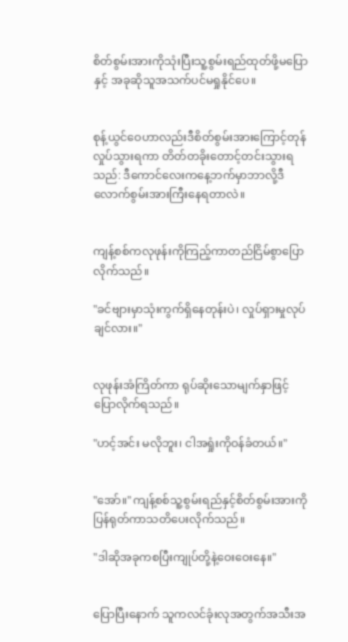စိတ်စွမ်းအားကိုသုံးပြီးသူ့စွမ်းရည်ထုတ်ဖို့မပြောနှင့် အခုဆိုသူအသက်ပင်မရှုနိုင်ပေ။


စုန့်ယွင်ဝေဟာလည်းဒီစိတ်စွမ်းအားကြောင့်တုန်လှုပ်သွားရကာ တိတ်တခိုးတောင့်တင်းသွားရသည်: ဒီကောင်လေးကနေ့ဘက်မှာဘာလို့ဒီလောက်စွမ်းအားကြီးနေရတာလဲ။


ကျန့်စစ်ကလုဖုန်းကိုကြည့်ကာတည်ငြိမ်စွာပြောလိုက်သည်။

"ခင်ဗျားမှာသုံးကွက်ရှိနေတုန်းပဲ၊ လှုပ်ရှားမှုလုပ်ချင်လား။"


လုဖုန်းအံကြိတ်ကာ ရုပ်ဆိုးသောမျက်နှာဖြင့်ပြောလိုက်ရသည်။

"ဟင့်အင်း မလိုဘူး၊ ငါအရှုံးကိုဝန်ခံတယ်။"


"အော်။" ကျန့်စစ်သူ့စွမ်းရည်နှင့်စိတ်စွမ်းအားကိုပြန်ရုတ်ကာသတိပေးလိုက်သည်။

"ဒါဆိုအခုကစပြီးကျုပ်တို့နဲ့ဝေးဝေးနေ။"


ပြောပြီးနောက် သူကလင်ခုံးလုအတွက်အသီးအ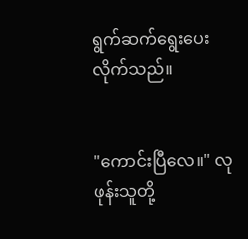ရွက်ဆက်ရွေးပေးလိုက်သည်။


"ကောင်းပြီလေ။" လုဖုန်းသူတို့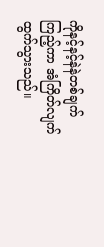ကိုနင့်နင့်နဲနဲတစ်ချက်ကြည့်ကာ အံကြိတ်လျက်ထွက်သွားသည်။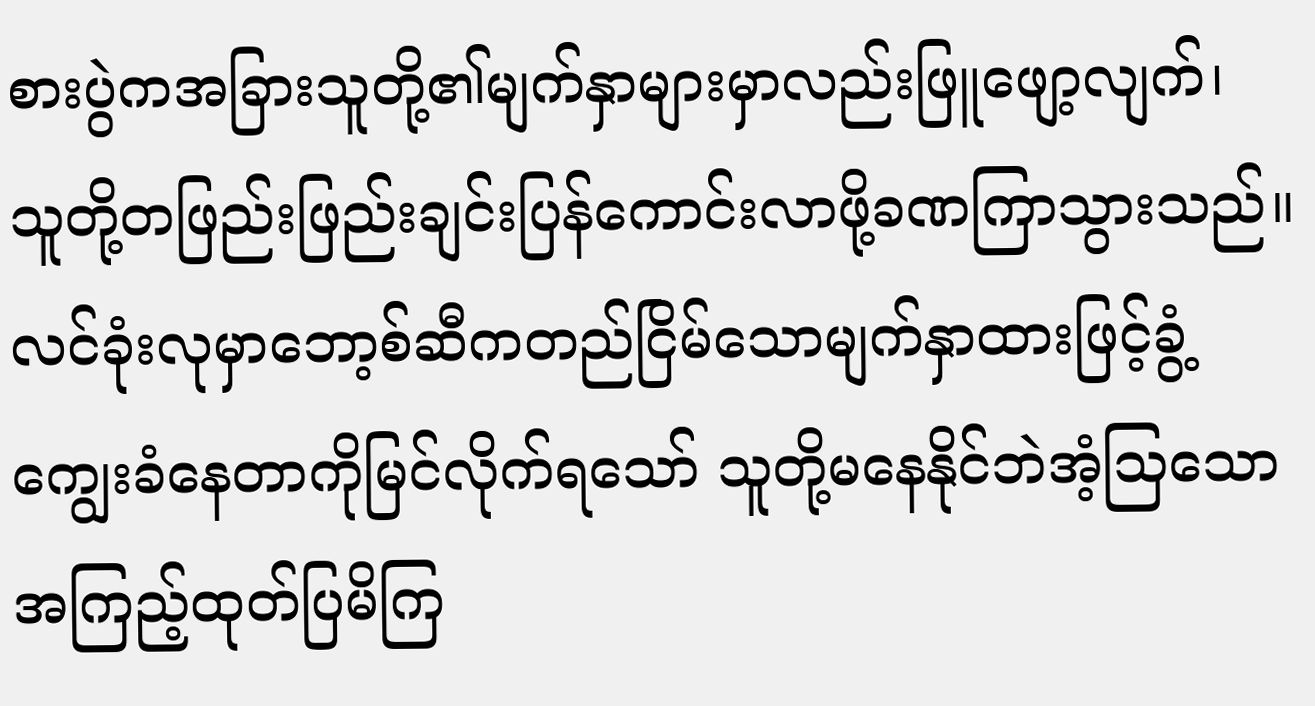စားပွဲကအခြားသူတို့၏မျက်နှာများမှာလည်းဖြူဖျော့လျက်၊ သူတို့တဖြည်းဖြည်းချင်းပြန်ကောင်းလာဖို့ခဏကြာသွားသည်။ လင်ခုံးလုမှာဘော့စ်ဆီကတည်ငြိမ်သောမျက်နှာထားဖြင့်ခွံ့ကျွေးခံနေတာကိုမြင်လိုက်ရသော် သူတို့မနေနိုင်ဘဲအံ့သြသောအကြည့်ထုတ်ပြမိကြ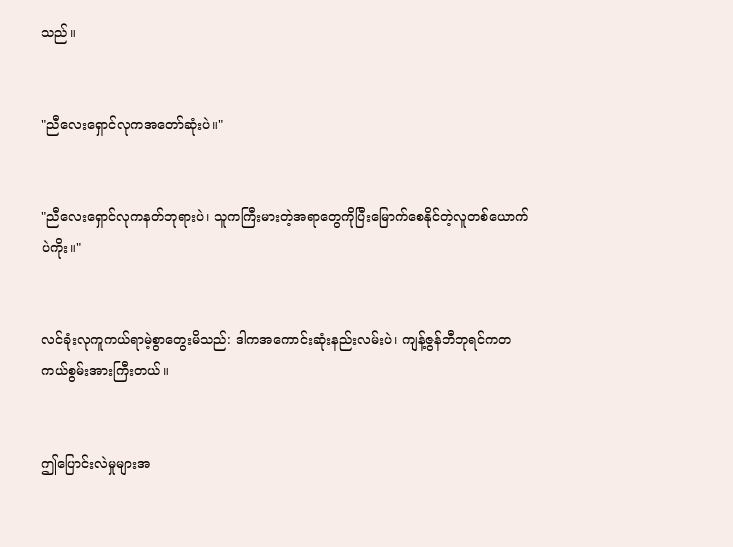သည်။


"ညီလေးရှောင်လုကအတော်ဆုံးပဲ။"


"ညီလေးရှောင်လုကနတ်ဘုရားပဲ၊ သူကကြီးမားတဲ့အရာတွေကိုပြီးမြောက်စေနိုင်တဲ့လူတစ်ယောက်ပဲကိုး။"


လင်ခုံးလုကူကယ်ရာမဲ့စွာတွေးမိသည်: ဒါကအကောင်းဆုံးနည်းလမ်းပဲ၊ ကျန့်ဇွန်ဘီဘုရင်ကတကယ်စွမ်းအားကြီးတယ်။


ဤပြောင်းလဲမှုများအ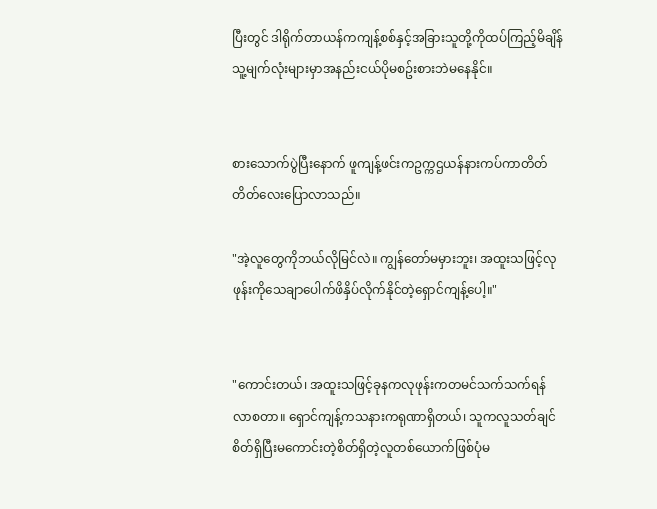ပြီးတွင် ဒါရိုက်တာယန်ကကျန့်စစ်နှင့်အခြားသူတို့ကိုထပ်ကြည့်မိချိန် သူ့မျက်လုံးများမှာအနည်းငယ်ပိုမစဥ်းစားဘဲမနေနိုင်။


စားသောက်ပွဲပြီးနောက် ဖူကျန့်ဖင်းကဥက္ကဌယန်နားကပ်ကာတိတ်တိတ်လေးပြောလာသည်။

"အဲ့လူတွေကိုဘယ်လိုမြင်လဲ။ ကျွန်တော်မမှားဘူး၊ အထူးသဖြင့်လုဖုန်းကိုသေချာပေါက်ဖိနှိပ်လိုက်နိုင်တဲ့ရှောင်ကျန့်ပေါ့။"


"ကောင်းတယ်၊ အထူးသဖြင့်ခုနကလုဖုန်းကတမင်သက်သက်ရန်လာစတာ။ ရှောင်ကျန့်ကသနားကရုဏာရှိတယ်၊ သူကလူသတ်ချင်စိတ်ရှိပြီးမကောင်းတဲ့စိတ်ရှိတဲ့လူတစ်ယောက်ဖြစ်ပုံမ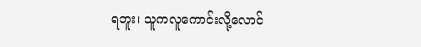ရဘူး၊ သူကလူကောင်းလို့လောင်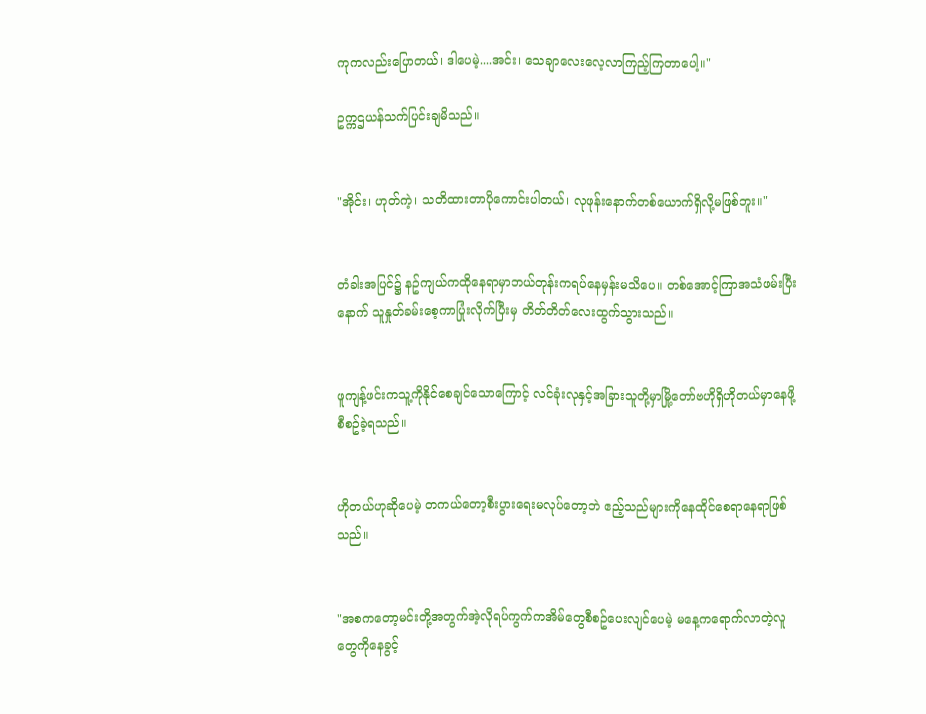ကုကလည်းပြောတယ်၊ ဒါပေမဲ့....အင်း၊ သေချာလေးလေ့လာကြည့်ကြတာပေါ့။"

ဥက္ကဌယန်သက်ပြင်းချမိသည်။


"အိုင်း၊ ဟုတ်ကဲ့၊ သတိထားတာပိုကောင်းပါတယ်၊ လုဖုန်းနောက်တစ်ယောက်ရှိလို့မဖြစ်ဘူး။"


တံခါးအပြင်၌ နဥ်ကျယ်ကထိုနေရာမှာဘယ်တုန်းကရပ်နေမှန်းမသိပေ။ တစ်အောင့်ကြာအသံဖမ်းပြီးနောက် သူနှုတ်ခမ်းစေ့ကာပြုံးလိုက်ပြီးမှ တိတ်တိတ်လေးထွက်သွားသည်။


ဖူကျန့်ဖင်းကသူ့ကိုနိုင်စေချင်သောကြောင့် လင်ခုံးလုနှင့်အခြားသူတို့မှာမြို့တော်ဗဟိုရှိဟိုတယ်မှာနေဖို့စီစဥ်ခဲ့ရသည်။


ဟိုတယ်ဟုဆိုပေမဲ့ တကယ်တော့စီးပွားရေးမလုပ်တော့ဘဲ ဧည့်သည်များကိုနေထိုင်စေရာနေရာဖြစ်သည်။


"အစကတော့မင်းတို့အတွက်အဲ့လိုရပ်ကွက်ကအိမ်တွေစီစဥ်ပေးလျင်ပေမဲ့ မနေ့ကရောက်လာတဲ့လူတွေကိုနေခွင့်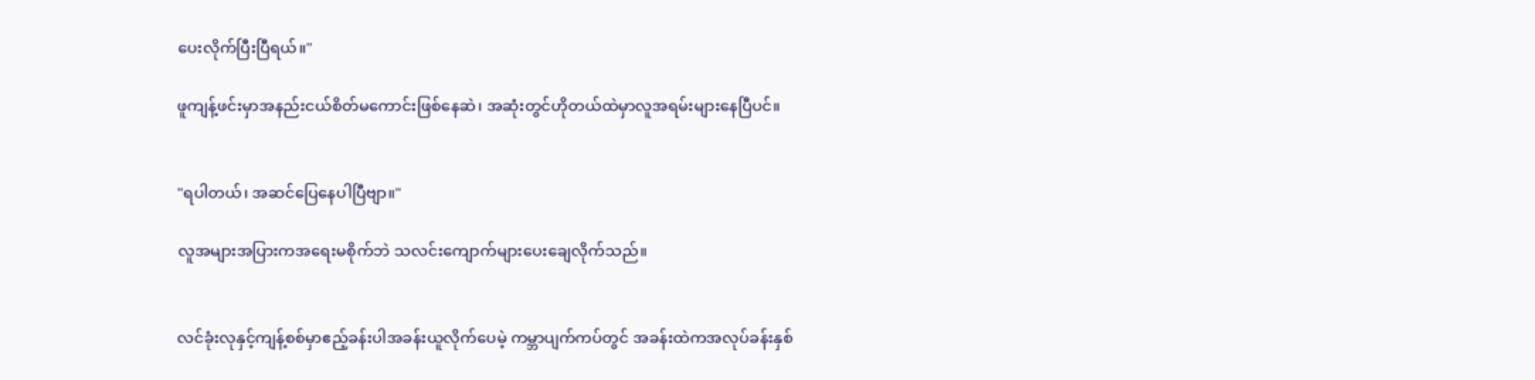ပေးလိုက်ပြီးပြီရယ်။"

ဖူကျန့်ဖင်းမှာအနည်းငယ်စိတ်မကောင်းဖြစ်နေဆဲ၊ အဆုံးတွင်ဟိုတယ်ထဲမှာလူအရမ်းများနေပြီပင်။


"ရပါတယ်၊ အဆင်ပြေနေပါပြီဗျာ။"

လူအများအပြားကအရေးမစိုက်ဘဲ သလင်းကျောက်များပေးချေလိုက်သည်။


လင်ခုံးလုနှင့်ကျန့်စစ်မှာဧည့်ခန်းပါအခန်းယူလိုက်ပေမဲ့ ကမ္ဘာပျက်ကပ်တွင် အခန်းထဲကအလုပ်ခန်းနှစ်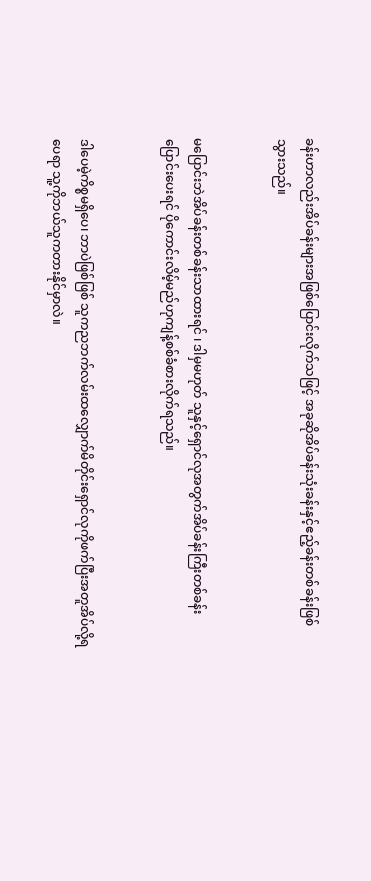ခန်းဟာလည်းအိပ်ခန်းများအဖြစ်ပြောင်းလိုက်သဖြင့် အခုဆိုအိပ်ခန်းသုံးခန်းနှင့်ဧည့်ခန်းတစ်ခန်းဖြစ်သွားသည်။


မပြောင်းဘဲအိပ်ခန်းတစ်ခန်းသာထားရင် ၊ ဒါမှမဟုတ် သူနှင့်ရှောင်လုအတွက်အိပ်ခန်းကြီးတစ်ခန်းပြောင်းပေးရင် ပိုကောင်းလိမ့်မည်ဟုကျန့်စစ်ခံစားလိုက်ရသည်။


ဒါပေမဲ့ကိစ္စမရှိပေ၊ ဘာပဲဖြစ်ဖြစ် သူကညဘက်လမ်းထလျှောက်မိတိုင်းရှောင်လုကိုဖက်ပြီးအတူအိပ်လို့ရပေရာ သူ့ကိုဘယ်သူကတားနိုင်မှာလဲ။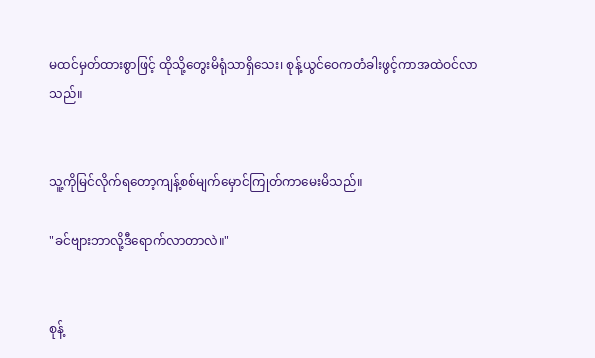မထင်မှတ်ထားစွာဖြင့် ထိုသို့တွေးမိရုံသာရှိသေး၊ စုန့်ယွင်ဝေကတံခါးဖွင့်ကာအထဲဝင်လာသည်။


သူ့ကိုမြင်လိုက်ရတော့ကျန့်စစ်မျက်မှောင်ကြုတ်ကာမေးမိသည်။

"ခင်ဗျားဘာလို့ဒီရောက်လာတာလဲ။"


စုန့်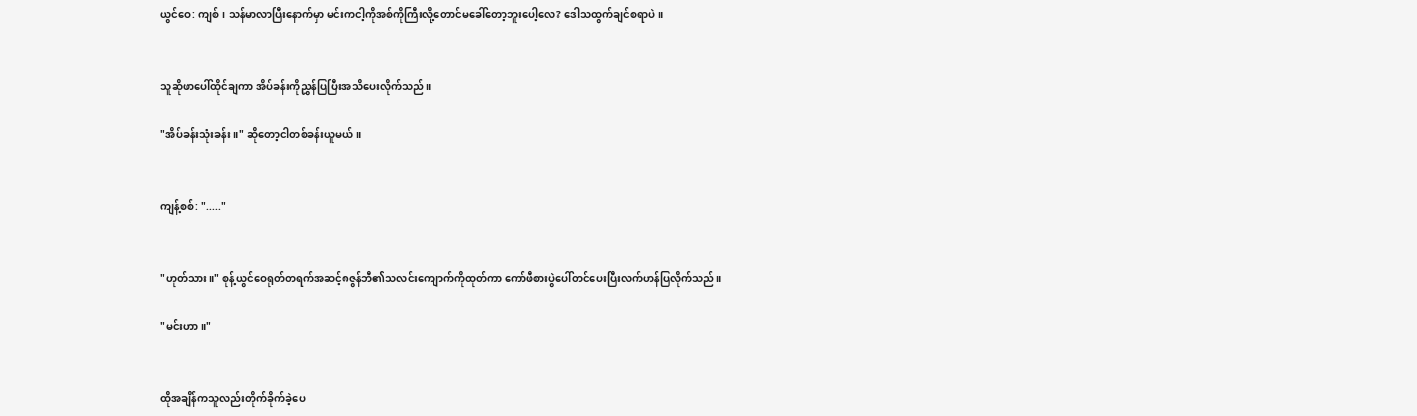ယွင်ဝေ: ကျစ်၊ သန်မာလာပြီးနောက်မှာ မင်းကငါ့ကိုအစ်ကိုကြီးလို့တောင်မခေါ်တော့ဘူးပေါ့လေ? ဒေါသထွက်ချင်စရာပဲ။


သူဆိုဖာပေါ်ထိုင်ချကာ အိပ်ခန်းကိုညွှန်ပြပြီးအသိပေးလိုက်သည်။

"အိပ်ခန်းသုံးခန်း။" ဆိုတော့ငါတစ်ခန်းယူမယ်။


ကျန့်စစ်: "....."


"ဟုတ်သား။" စုန့်ယွင်ဝေရုတ်တရက်အဆင့်၈ဇွန်ဘီ၏သလင်းကျောက်ကိုထုတ်ကာ ကော်ဖီစားပွဲပေါ်တင်ပေးပြီးလက်ဟန်ပြလိုက်သည်။

"မင်းဟာ။"


ထိုအချိန်ကသူလည်းတိုက်ခိုက်ခဲ့ပေ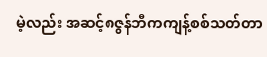မဲ့လည်း အဆင့်၈ဇွန်ဘီကကျန့်စစ်သတ်တာ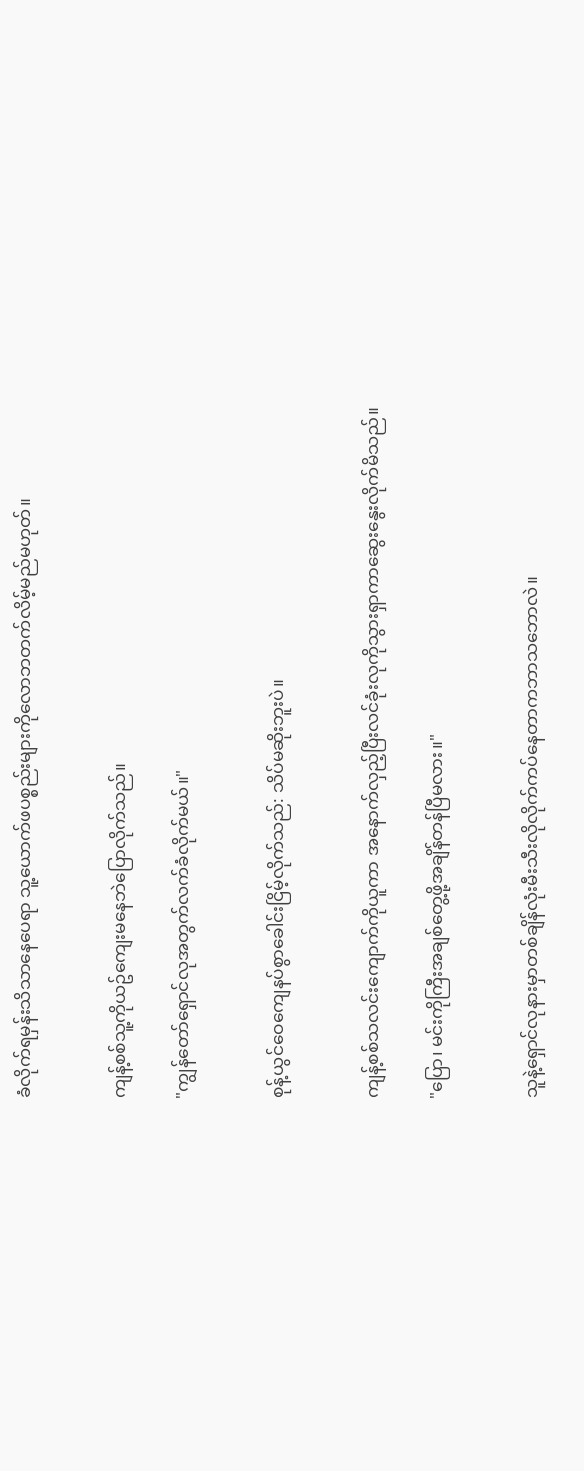ခံလိုက်ရမှန်းသိသာနေပေရာ သူ့ယောက်ဖပစ္စည်းများကိုလောဘတက်လိမ့်မည်မဟုတ်။


ကျန့်စစ်သူ့ကိုယဥ်ကျေးမနေဘဲပြောလိုက်သည်။

"ကျွန်တော်ရှောင်လုအတွက်လက်ခံလိုက်မယ်။"


စုန့်ယွင်ဝေကျေနပ်စွာခေါင်းငြိမ့်လိုက်သည်: သိပ်မဆိုးဘူးပဲ။


ကျန့်စစ်သလင်းကျောက်ကိုယူကာ အနောက်လှည့်ပြီးလင်ခုံးလုကိုသွားရှာကာဆွေးနွေးလိုက်မိသည်။

"ပြော၊ မင်းကိုကြီးအချစ်တွေ့ဖို့အချိန်တန်ပြီမလား။"


သူနဲ့ရှောင်လုနားမှာတစ်ချိန်လုံးမီးသီးလိုလိုက်ကပ်နေတာကဘာသဘောလဲ။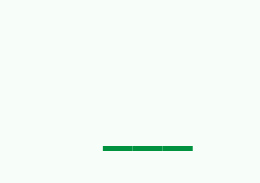___